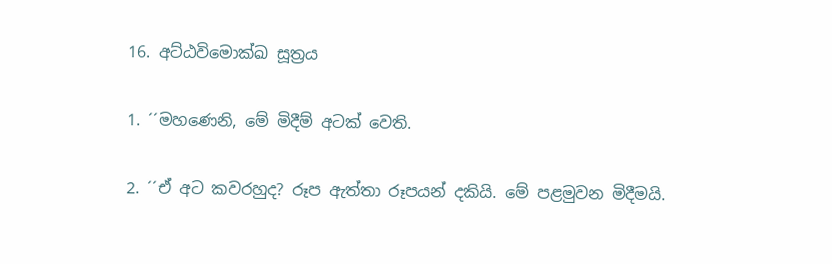16. අට්ඨවිමොක්ඛ සූත්‍රය

1. ´´මහණෙනි, මේ මිදීම් අටක් වෙති.

2. ´´ඒ අට කවරහුද? රූප ඇත්තා රූපයන් දකියි. මේ පළමුවන මිදීමයි.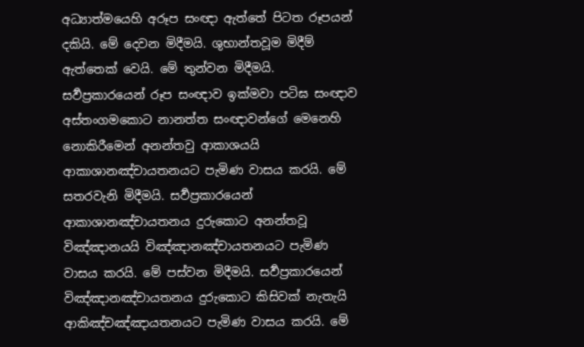අධ්‍යාත්මයෙහි අරූප සංඥා ඇත්තේ පිටත රූපයන් දකියි. මේ දෙවන මිදීමයි. ශුභාන්තවූම මිදීම් ඇත්තෙක් වෙයි. මේ තුන්වන මිදීමයි. සර්‍වප්‍රකාරයෙන් රූප සංඥාව ඉක්මවා පටිඝ සංඥාව අස්තංගමකොට නානත්ත සංඥාවන්ගේ මෙනෙහි නොකිරීමෙන් අනන්තවු ආකාශයයි ආකාශානඤ්චායතනයට පැමිණ වාසය කරයි. මේ සතරවැනි මිදීමයි. සර්‍වප්‍රකාරයෙන් ආකාශානඤ්චායතනය දුරුකොට අනන්තවූ විඤ්ඤානයයි විඤ්ඤානඤ්චායතනයට පැමිණ වාසය කරයි. මේ පස්වන මිදීමයි. සර්‍වප්‍රකාරයෙන් විඤ්ඤානඤ්චායතනය දුරුකොට කිසිවක් නැතැයි ආකිඤ්චඤ්ඤායතනයට පැමිණ වාසය කරයි. මේ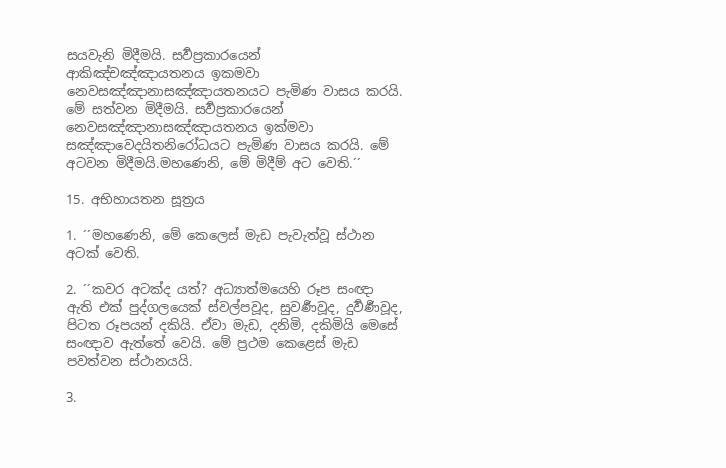සයවැනි මිදීමයි. සර්‍වප්‍රකාරයෙන් ආකිඤ්චඤ්ඤායතනය ඉකමවා නෙවසඤ්ඤානාසඤ්ඤායතනයට පැමිණ වාසය කරයි. මේ සත්වන මිදීමයි. සර්‍වප්‍රකාරයෙන් නෙවසඤ්ඤානාසඤ්ඤායතනය ඉක්මවා සඤ්ඤාවෙදයිතනිරෝධයට පැමිණ වාසය කරයි. මේ අටවන මිදීමයි.මහණෙනි, මේ මිදීම් අට වෙති.´´

15. අභිහායතන සූත්‍රය

1. ´´මහණෙනි, මේ කෙලෙස් මැඩ පැවැත්වූ ස්ථාන අටක් වෙති.

2. ´´කවර අටක්ද යත්? අධ්‍යාත්මයෙහි රූප සංඥා ඇති එක් පුද්ගලයෙක් ස්වල්පවූද, සුවර්‍ණවූද, දුර්‍වර්‍ණවූද, පිටත රූපයන් දකියි. ඒවා මැඩ, දනිමි, දකිමියි මෙසේ සංඥාව ඇත්තේ වෙයි. මේ ප්‍රථම කෙළෙස් මැඩ පවත්වන ස්ථානයයි.

3.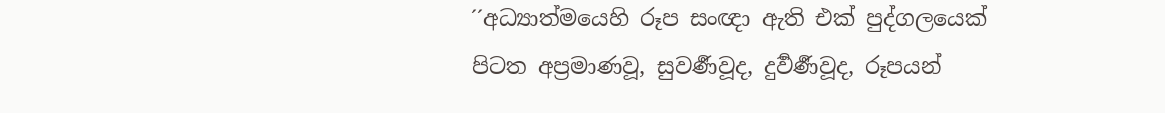´´අධ්‍යාත්මයෙහි රූප සංඥා ඇති එක් පුද්ගලයෙක් පිටත අප්‍රමාණවූ, සුවර්‍ණවූද, දුර්‍වර්‍ණවූද, රූපයන්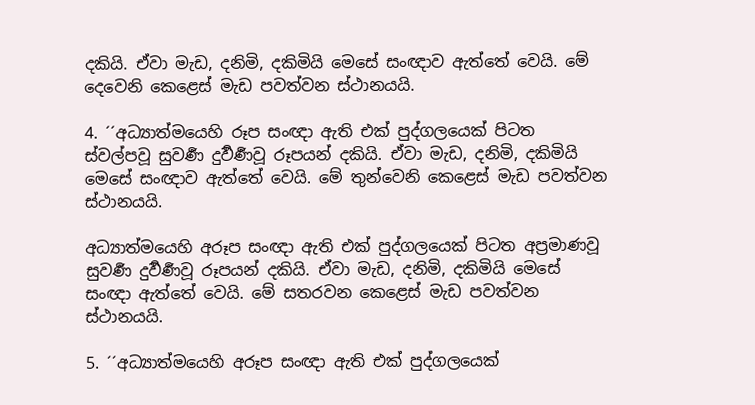දකියි. ඒවා මැඩ, දනිමි, දකිමියි මෙසේ සංඥාව ඇත්තේ වෙයි. මේ දෙවෙනි කෙළෙස් මැඩ පවත්වන ස්ථානයයි.

4. ´´අධ්‍යාත්මයෙහි රූප සංඥා ඇති එක් පුද්ගලයෙක් පිටත ස්වල්පවූ සුවර්‍ණ දුර්‍වර්‍ණවූ රූපයන් දකියි. ඒවා මැඩ, දනිමි, දකිමියි මෙසේ සංඥාව ඇත්තේ වෙයි. මේ තුන්වෙනි කෙළෙස් මැඩ පවත්වන ස්ථානයයි.

අධ්‍යාත්මයෙහි අරූප සංඥා ඇති එක් පුද්ගලයෙක් පිටත අප්‍රමාණවූ සුවර්‍ණ දුර්‍වර්‍ණවූ රූපයන් දකියි. ඒවා මැඩ, දනිමි, දකිමියි මෙසේ සංඥා ඇත්තේ වෙයි. මේ සතරවන කෙළෙස් මැඩ පවත්වන ස්ථානයයි.

5. ´´අධ්‍යාත්මයෙහි අරූප සංඥා ඇති එක් පුද්ගලයෙක්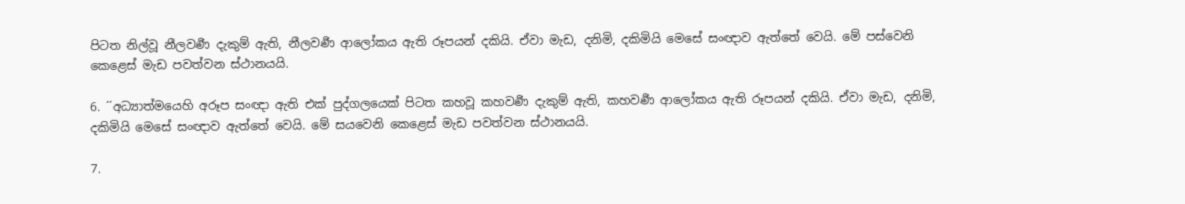පිටත නිල්වූ නීලවර්‍ණ දැකුම් ඇති, නීලවර්‍ණ ආලෝකය ඇති රූපයන් දකියි. ඒවා මැඩ, දනිමි, දකිමියි මෙසේ සංඥාව ඇත්තේ වෙයි. මේ පස්වෙනි කෙළෙස් මැඩ පවත්වන ස්ථානයයි.

6. ´´අධ්‍යාත්මයෙහි අරූප සංඥා ඇති එක් පුද්ගලයෙක් පිටත කහවූ කහවර්‍ණ දැකුම් ඇති, කහවර්‍ණ ආලෝකය ඇති රූපයන් දකියි. ඒවා මැඩ, දනිමි, දකිමියි මෙසේ සංඥාව ඇත්තේ වෙයි. මේ සයවෙනි කෙළෙස් මැඩ පවත්වන ස්ථානයයි.

7.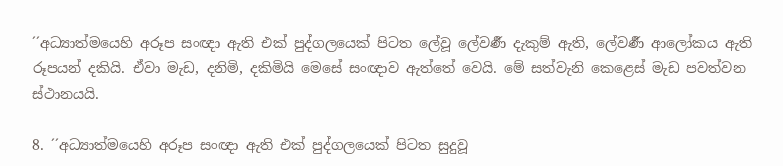´´අධ්‍යාත්මයෙහි අරූප සංඥා ඇති එක් පුද්ගලයෙක් පිටත ලේවූ ලේවර්‍ණ දැකුම් ඇති, ලේවර්‍ණ ආලෝකය ඇති රූපයන් දකියි. ඒවා මැඩ, දනිමි, දකිමියි මෙසේ සංඥාව ඇත්තේ වෙයි. මේ සත්වැනි කෙළෙස් මැඩ පවත්වන ස්ථානයයි.

8. ´´අධ්‍යාත්මයෙහි අරූප සංඥා ඇති එක් පුද්ගලයෙක් පිටත සුදුවූ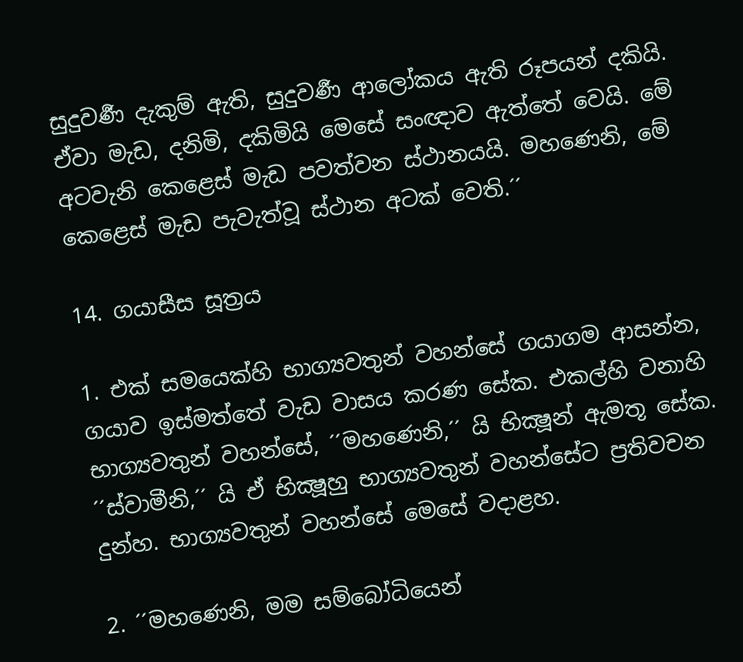සුදුවර්‍ණ දැකුම් ඇති, සුදුවර්‍ණ ආලෝකය ඇති රූපයන් දකියි. ඒවා මැඩ, දනිමි, දකිමියි මෙසේ සංඥාව ඇත්තේ වෙයි. මේ අටවැනි කෙළෙස් මැඩ පවත්වන ස්ථානයයි. මහණෙනි, මේ කෙළෙස් මැඩ පැවැත්වූ ස්ථාන අටක් වෙති.´´

14. ගයාසීස සූත්‍රය

1. එක් සමයෙක්හි භාග්‍යවතුන් වහන්සේ ගයාගම ආසන්න, ගයාව ඉස්මත්තේ වැඩ වාසය කරණ සේක. එකල්හි වනාහි භාග්‍යවතුන් වහන්සේ, ´´මහණෙනි,´´ යි භික්‍ෂූන් ඇමතූ සේක. ´´ස්වාමීනි,´´ යි ඒ භික්‍ෂූහු භාග්‍යවතුන් වහන්සේට ප්‍රතිවචන දුන්හ. භාග්‍යවතුන් වහන්සේ මෙසේ වදාළහ.

2. ´´මහණෙනි, මම සම්බෝධියෙන්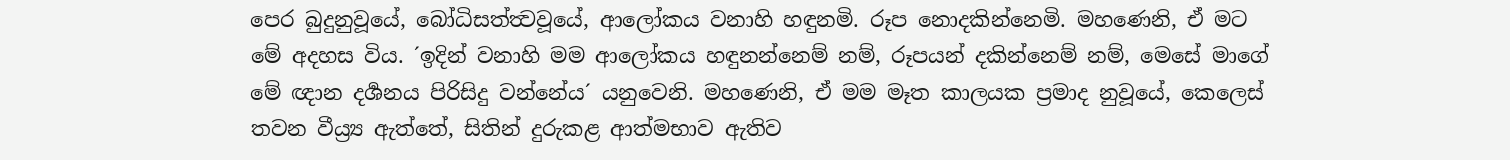පෙර බුදුනුවූයේ, බෝධිසත්ත්‍වවූයේ, ආලෝකය වනාහි හඳුනමි. රූප නොදකින්නෙමි. මහණෙනි, ඒ මට මේ අදහස විය. ´ඉදින් වනාහි මම ආලෝකය හඳුනන්නෙම් නම්, රූපයන් දකින්නෙම් නම්, මෙසේ මාගේ මේ ඥාන දර්‍ශනය පිරිසිදු වන්නේය´ යනුවෙනි. මහණෙනි, ඒ මම මෑත කාලයක ප්‍රමාද නුවූයේ, කෙලෙස් තවන වීය්‍ර්‍ය ඇත්තේ, සිතින් දුරුකළ ආත්මභාව ඇතිව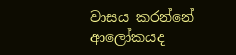වාසය කරන්නේ ආලෝකයද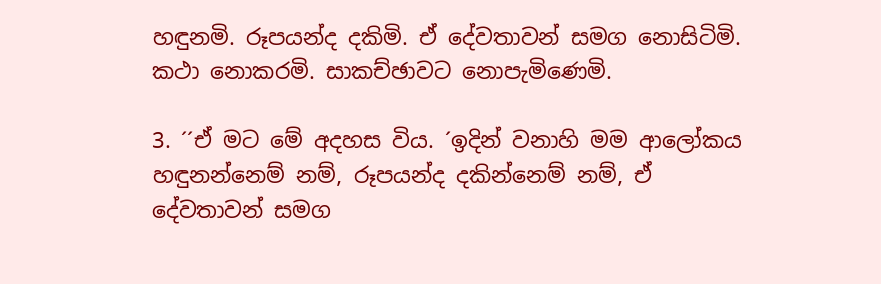හඳුනමි. රූපයන්ද දකිමි. ඒ දේවතාවන් සමග නොසිටිමි. කථා නොකරමි. සාකච්ඡාවට නොපැමිණෙමි.

3. ´´ඒ මට මේ අදහස විය. ´ඉදින් වනාහි මම ආලෝකය හඳුනන්නෙම් නම්, රූපයන්ද දකින්නෙම් නම්, ඒ දේවතාවන් සමග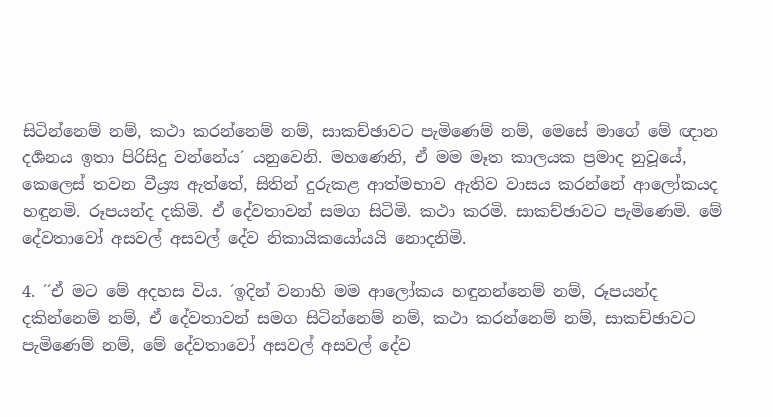සිටින්නෙම් නම්, කථා කරන්නෙම් නම්, සාකච්ඡාවට පැමිණෙම් නම්, මෙසේ මාගේ මේ ඥාන දර්‍ශනය ඉතා පිරිසිදු වන්නේය´ යනුවෙනි. මහණෙනි, ඒ මම මෑත කාලයක ප්‍රමාද නුවූයේ, කෙලෙස් තවන වීය්‍ර්‍ය ඇත්තේ, සිතින් දුරුකළ ආත්මභාව ඇතිව වාසය කරන්නේ ආලෝකයද හඳුනමි. රූපයන්ද දකිමි. ඒ දේවතාවන් සමග සිටිමි. කථා කරමි. සාකච්ඡාවට පැමිණෙමි. මේ දේවතාවෝ අසවල් අසවල් දේව නිකායිකයෝයයි නොදනිමි.

4. ´´ඒ මට මේ අදහස විය. ´ඉදින් වනාහි මම ආලෝකය හඳුනන්නෙම් නම්, රූපයන්ද දකින්නෙම් නම්, ඒ දේවතාවන් සමග සිටින්නෙම් නම්, කථා කරන්නෙම් නම්, සාකච්ඡාවට පැමිණෙම් නම්, මේ දේවතාවෝ අසවල් අසවල් දේව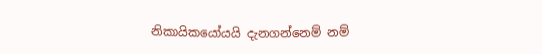නිකායිකයෝයයි දැනගන්නෙම් නම්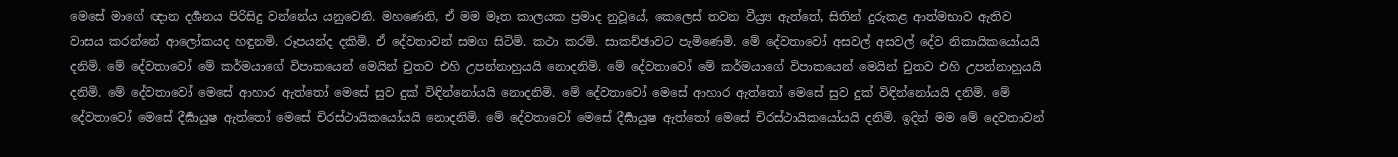මෙසේ මාගේ ඥාන දර්‍ශනය පිරිසිදු වන්නේය යනුවෙනි. මහණෙනි, ඒ මම මෑත කාලයක ප්‍රමාද නුවූයේ, කෙලෙස් තවන වීය්‍ර්‍ය ඇත්තේ, සිතින් දුරුකළ ආත්මභාව ඇතිව වාසය කරන්නේ ආලෝකයද හඳුනමි. රූපයන්ද දකිමි. ඒ දේවතාවන් සමග සිටිමි. කථා කරමි. සාකච්ඡාවට පැමිණෙමි. මේ දේවතාවෝ අසවල් අසවල් දේව නිකායිකයෝයයි දනිමි. මේ දේවතාවෝ මේ කර්මයාගේ විපාකයෙන් මෙයින් චුතව එහි උපන්නාහුයයි නොදනිමි. මේ දේවතාවෝ මේ කර්මයාගේ විපාකයෙන් මෙයින් චුතව එහි උපන්නාහුයයි දනිමි. මේ දේවතාවෝ මෙසේ ආහාර ඇත්තෝ මෙසේ සුව දුක් විඳින්නෝයයි නොදනිමි. මේ දේවතාවෝ මෙසේ ආහාර ඇත්තෝ මෙසේ සුව දුක් විඳින්නෝයයි දනිමි. මේ දේවතාවෝ මෙසේ දීර්‍ඝායුෂ ඇත්තෝ මෙසේ චිරස්ථායිකයෝයයි නොදනිමි. මේ දේවතාවෝ මෙසේ දීර්‍ඝායුෂ ඇත්තෝ මෙසේ චිරස්ථායිකයෝයයි දනිමි. ඉදින් මම මේ දෙවතාවන්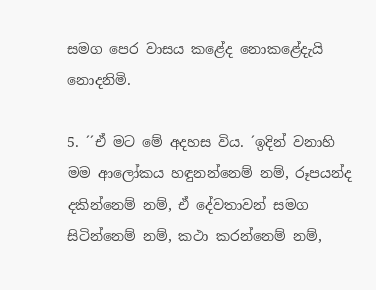සමග පෙර වාසය කළේද නොකළේදැයි නොදනිමි.

5. ´´ඒ මට මේ අදහස විය. ´ඉදින් වනාහි මම ආලෝකය හඳුනන්නෙම් නම්, රූපයන්ද දකින්නෙම් නම්, ඒ දේවතාවන් සමග සිටින්නෙම් නම්, කථා කරන්නෙම් නම්,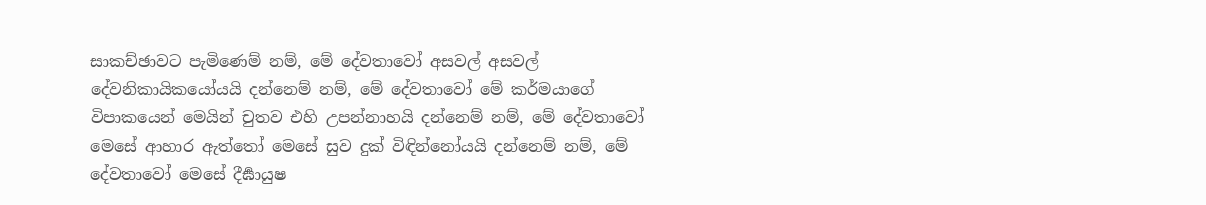සාකච්ඡාවට පැමිණෙම් නම්, මේ දේවතාවෝ අසවල් අසවල් දේවනිකායිකයෝයයි දන්නෙම් නම්, මේ දේවතාවෝ මේ කර්මයාගේ විපාකයෙන් මෙයින් චුතව එහි උපන්නාහයි දන්නෙම් නම්, මේ දේවතාවෝ මෙසේ ආහාර ඇත්තෝ මෙසේ සුව දුක් විඳින්නෝයයි දන්නෙම් නම්, මේ දේවතාවෝ මෙසේ දීර්‍ඝායුෂ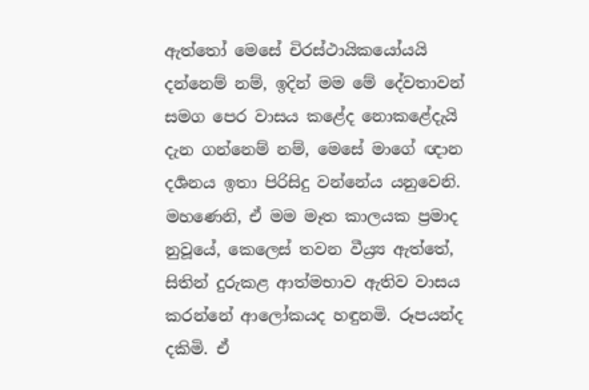ඇත්තෝ මෙසේ චිරස්ථායිකයෝයයි දන්නෙම් නම්, ඉදින් මම මේ දේවතාවන් සමග පෙර වාසය කළේද නොකළේදැයි දැන ගන්නෙම් නම්, මෙසේ මාගේ ඥාන දර්‍ශනය ඉතා පිරිසිදු වන්නේය යනුවෙනි. මහණෙනි, ඒ මම මෑත කාලයක ප්‍රමාද නුවූයේ, කෙලෙස් තවන වීය්‍ර්‍ය ඇත්තේ, සිතින් දුරුකළ ආත්මභාව ඇතිව වාසය කරන්නේ ආලෝකයද හඳුනමි. රූපයන්ද දකිමි. ඒ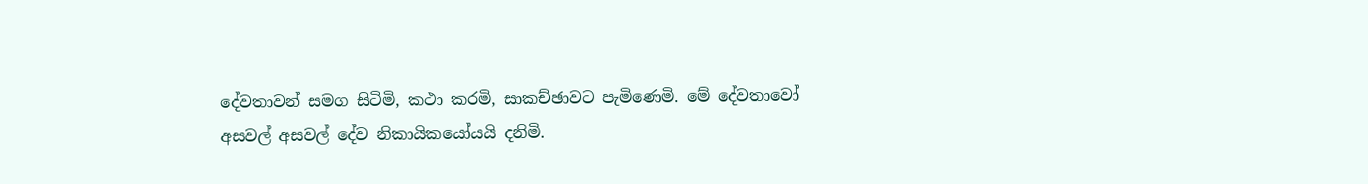දේවතාවන් සමග සිටිමි, කථා කරමි, සාකච්ඡාවට පැමිණෙමි. මේ දේවතාවෝ අසවල් අසවල් දේව නිකායිකයෝයයි දනිමි.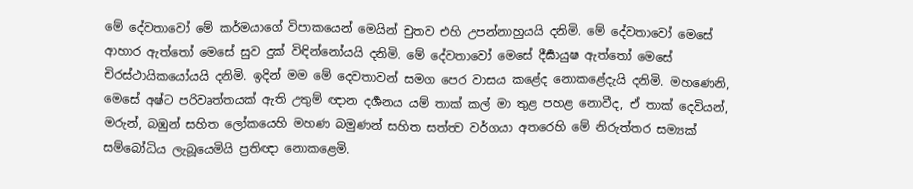මේ දේවතාවෝ මේ කර්මයාගේ විපාකයෙන් මෙයින් චුතව එහි උපන්නාහුයයි දනිමි. මේ දේවතාවෝ මෙසේ ආහාර ඇත්තෝ මෙසේ සුව දුක් විඳින්නෝයයි දනිමි. මේ දේවතාවෝ මෙසේ දීර්‍ඝායුෂ ඇත්තෝ මෙසේ චිරස්ථායිකයෝයයි දනිමි. ඉදින් මම මේ දෙවතාවන් සමග පෙර වාසය කළේද නොකළේදැයි දනිමි. මහණෙනි, මෙසේ අෂ්ට පරිවෘත්තයක් ඇති උතුම් ඥාන දර්‍ශනය යම් තාක් කල් මා තුළ පහළ නොවීද, ඒ තාක් දෙවියන්, මරුන්, බඹුන් සහිත ලෝකයෙහි මහණ බමුණන් සහිත සත්ත්‍ව වර්ගයා අතරෙහි මේ නිරුත්තර සම්‍යක් සම්බෝධිය ලැබූයෙමියි ප්‍රතිඥා නොකළෙමි.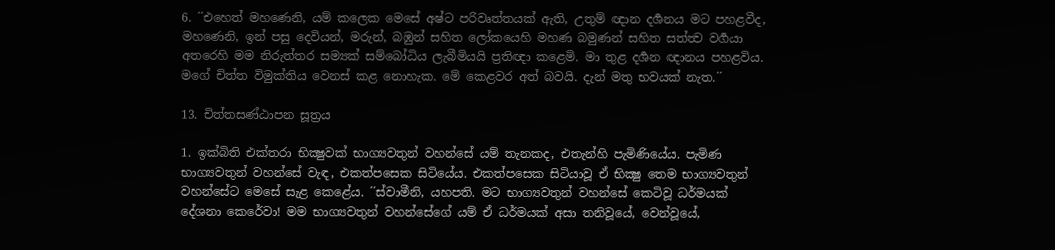6. ´´එහෙත් මහණෙනි, යම් කලෙක මෙසේ අෂ්ට පරිවෘත්තයක් ඇති, උතුම් ඥාන දර්‍ශනය මට පහළවීද, මහණෙනි, ඉන් පසු දෙවියන්, මරුන්, බඹුන් සහිත ලෝකයෙහි මහණ බමුණන් සහිත සත්ත්‍ව වර්‍ගයා අතරෙහි මම නිරුත්තර සම්‍යක් සම්බෝධිය ලැබීමියයි ප්‍රතිඥා කළෙමි. මා තුළ දර්‍ශන ඥානය පහළවිය. මගේ චිත්ත විමුක්තිය වෙනස් කළ නොහැක. මේ කෙළවර අත් බවයි. දැන් මතු භවයක් නැත.´´

13. චිත්තසණ්ඨාපන සූත්‍රය

1. ඉක්බිති එක්තරා භික්‍ෂුවක් භාග්‍යවතුන් වහන්සේ යම් තැනකද, එතැන්හි පැමිණියේය. පැමිණ භාග්‍යවතුන් වහන්සේ වැඳ, එකත්පසෙක සිටියේය. එකත්පසෙක සිටියාවූ ඒ භික්‍ෂු තෙම භාග්‍යවතුන් වහන්සේට මෙසේ සැළ කෙළේය. ´´ස්වාමීනි, යහපති. මට භාග්‍යවතුන් වහන්සේ කෙටිවූ ධර්මයක් දේශනා කෙරේවා! මම භාග්‍යවතුන් වහන්සේගේ යම් ඒ ධර්මයක් අසා තනිවූයේ, වෙන්වූයේ,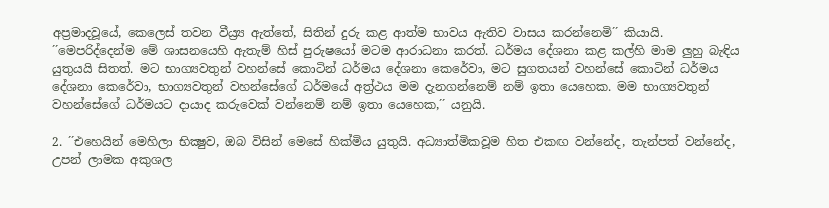අප්‍රමාදවූයේ, කෙලෙස් තවන වීය්‍ර්‍ය ඇත්තේ, සිතින් දුරු කළ ආත්ම භාවය ඇතිව වාසය කරන්නෙමි´´ කියායි.
´´මෙපරිද්දෙන්ම මේ ශාසනයෙහි ඇතැම් හිස් පුරුෂයෝ මටම ආරාධනා කරත්. ධර්මය දේශනා කළ කල්හි මාම ලුහු බැඳිය යුතුයයි සිතත්. මට භාග්‍යවතුන් වහන්සේ කොටින් ධර්මය දේශනා කෙරේවා, මට සුගතයන් වහන්සේ කොටින් ධර්මය දේශනා කෙරේවා, භාග්‍යවතුන් වහන්සේගේ ධර්මයේ අත්‍ර්‍ථය මම දැනගන්නෙම් නම් ඉතා යෙහෙක. මම භාග්‍යවතුන් වහන්සේගේ ධර්මයට දායාද කරුවෙක් වන්නෙම් නම් ඉතා යෙහෙක,´´ යනුයි.

2. ´´එහෙයින් මෙහිලා භික්‍ෂුව, ඔබ විසින් මෙසේ හික්මිය යුතුයි. අධ්‍යාත්මිකවූම හිත එකඟ වන්නේද, තැන්පත් වන්නේද, උපන් ලාමක අකුශල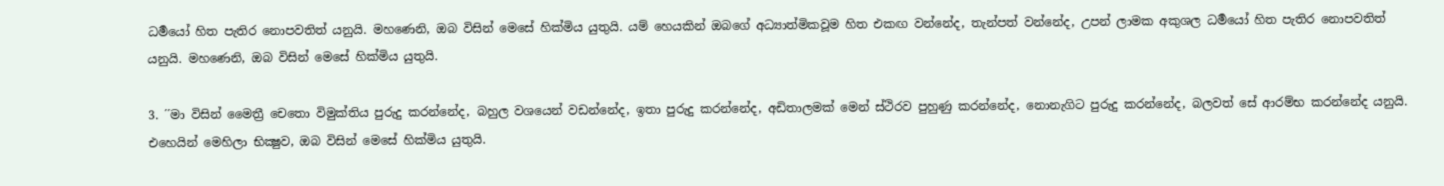ධර්‍මයෝ හිත පැතිර නොපවතිත් යනුයි. මහණෙනි, ඔබ විසින් මෙසේ හික්මිය යුතුයි. යම් හෙයකින් ඔබගේ අධ්‍යාත්මිකවූම හිත එකඟ වන්නේද, තැන්පත් වන්නේද, උපන් ලාමක අකුශල ධර්‍මයෝ හිත පැතිර නොපවතිත් යනුයි. මහණෙනි, ඔබ විසින් මෙසේ හික්මිය යුතුයි.

3. ´´මා විසින් මෛත්‍රී චෙතො විමුක්තිය පුරුදු කරන්නේද, බහුල වශයෙන් වඩන්නේද, ඉතා පුරුදු කරන්නේද, අඩිතාලමක් මෙන් ස්ථිරව පුහුණු කරන්නේද, නොනැගිට පුරුදු කරන්නේද, බලවත් සේ ආරම්භ කරන්නේද යනුයි. එහෙයින් මෙහිලා භික්‍ෂුව, ඔබ විසින් මෙසේ හික්මිය යුතුයි.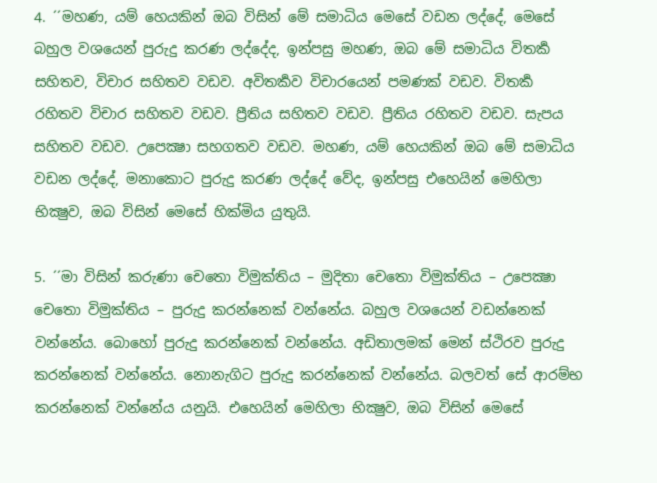4. ´´මහණ, යම් හෙයකින් ඔබ විසින් මේ සමාධිය මෙසේ වඩන ලද්දේ, මෙසේ බහුල වශයෙන් පුරුදු කරණ ලද්දේද, ඉන්පසු මහණ, ඔබ මේ සමාධිය විතර්‍ක සහිතව, විචාර සහිතව වඩව. අවිතර්‍කව විචාරයෙන් පමණක් වඩව. විතර්‍ක රහිතව විචාර සහිතව වඩව. ප්‍රීතිය සහිතව වඩව. ප්‍රීතිය රහිතව වඩව. සැපය සහිතව වඩව. උපෙක්‍ෂා සහගතව වඩව. මහණ, යම් හෙයකින් ඔබ මේ සමාධිය වඩන ලද්දේ, මනාකොට පුරුදු කරණ ලද්දේ වේද, ඉන්පසු එහෙයින් මෙහිලා භික්‍ෂුව, ඔබ විසින් මෙසේ හික්මිය යුතුයි.

5. ´´මා විසින් කරුණා චෙතො විමුක්තිය – මුදිතා චෙතො විමුක්තිය – උපෙක්‍ෂා චෙතො විමුක්තිය – පුරුදු කරන්නෙක් වන්නේය. බහුල වශයෙන් වඩන්නෙක් වන්නේය. බොහෝ පුරුදු කරන්නෙක් වන්නේය. අඩිතාලමක් මෙන් ස්ථිරව පුරුදු කරන්නෙක් වන්නේය. නොනැගිට පුරුදු කරන්නෙක් වන්නේය. බලවත් සේ ආරම්භ කරන්නෙක් වන්නේය යනුයි. එහෙයින් මෙහිලා භික්‍ෂුව, ඔබ විසින් මෙසේ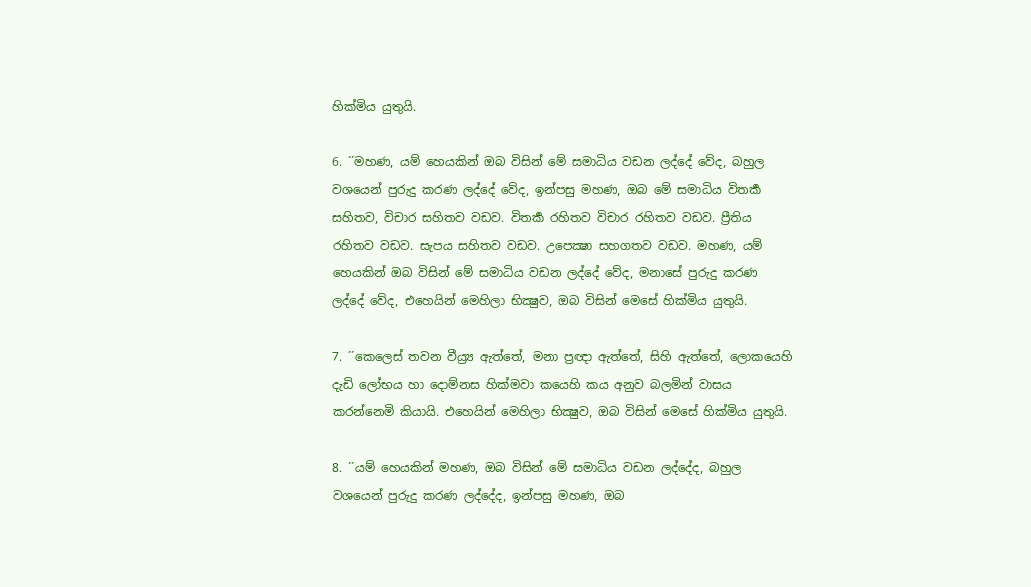හික්මිය යුතුයි.

6. ´´මහණ, යම් හෙයකින් ඔබ විසින් මේ සමාධිය වඩන ලද්දේ වේද, බහුල වශයෙන් පුරුදු කරණ ලද්දේ වේද, ඉන්පසු මහණ, ඔබ මේ සමාධිය විතර්‍ක සහිතව, විචාර සහිතව වඩව. විතර්‍ක රහිතව විචාර රහිතව වඩව. ප්‍රීතිය රහිතව වඩව. සැපය සහිතව වඩව. උපෙක්‍ෂා සහගතව වඩව. මහණ, යම් හෙයකින් ඔබ විසින් මේ සමාධිය වඩන ලද්දේ වේද, මනාසේ පුරුදු කරණ ලද්දේ වේද, එහෙයින් මෙහිලා භික්‍ෂුව, ඔබ විසින් මෙසේ හික්මිය යුතුයි.

7. ´´කෙලෙස් තවන වීය්‍ර්‍ය ඇත්තේ, මනා ප්‍රඥා ඇත්තේ, සිහි ඇත්තේ, ලොකයෙහි දැඩි ලෝභය හා දොම්නස හික්මවා කයෙහි කය අනුව බලමින් වාසය කරන්නෙමි කියායි. එහෙයින් මෙහිලා භික්‍ෂුව, ඔබ විසින් මෙසේ හික්මිය යුතුයි.

8. ´´යම් හෙයකින් මහණ, ඔබ විසින් මේ සමාධිය වඩන ලද්දේද, බහුල වශයෙන් පුරුදු කරණ ලද්දේද, ඉන්පසු මහණ, ඔබ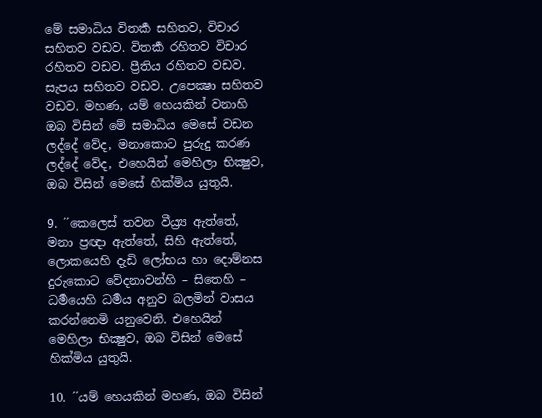මේ සමාධිය විතර්‍ක සහිතව, විචාර සහිතව වඩව. විතර්‍ක රහිතව විචාර රහිතව වඩව. ප්‍රීතිය රහිතව වඩව. සැපය සහිතව වඩව. උපෙක්‍ෂා සහිතව වඩව. මහණ, යම් හෙයකින් වනාහි ඔබ විසින් මේ සමාධිය මෙසේ වඩන ලද්දේ වේද, මනාකොට පුරුදු කරණ ලද්දේ වේද, එහෙයින් මෙහිලා භික්‍ෂුව, ඔබ විසින් මෙසේ හික්මිය යුතුයි.

9. ´´කෙලෙස් තවන වීය්‍ර්‍ය ඇත්තේ, මනා ප්‍රඥා ඇත්තේ, සිහි ඇත්තේ, ලොකයෙහි දැඩි ලෝභය හා දොම්නස දුරුකොට වේදනාවන්හි – සිතෙහි – ධර්‍මයෙහි ධර්‍මය අනුව බලමින් වාසය කරන්නෙමි යනුවෙනි. එහෙයින් මෙහිලා භික්‍ෂුව, ඔබ විසින් මෙසේ හික්මිය යුතුයි.

10. ´´යම් හෙයකින් මහණ, ඔබ විසින්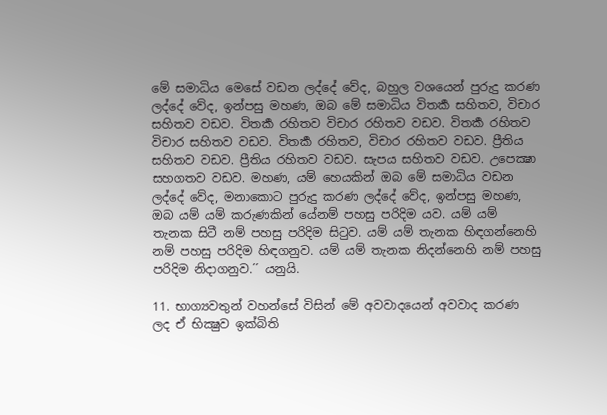මේ සමාධිය මෙසේ වඩන ලද්දේ වේද, බහුල වශයෙන් පුරුදු කරණ ලද්දේ වේද, ඉන්පසු මහණ, ඔබ මේ සමාධිය විතර්‍ක සහිතව, විචාර සහිතව වඩව. විතර්‍ක රහිතව විචාර රහිතව වඩව. විතර්‍ක රහිතව විචාර සහිතව වඩව. විතර්‍ක රහිතව, විචාර රහිතව වඩව. ප්‍රීතිය සහිතව වඩව. ප්‍රීතිය රහිතව වඩව. සැපය සහිතව වඩව. උපෙක්‍ෂා සහගතව වඩව. මහණ, යම් හෙයකින් ඔබ මේ සමාධිය වඩන ලද්දේ වේද, මනාකොට පුරුදු කරණ ලද්දේ වේද, ඉන්පසු මහණ, ඔබ යම් යම් කරුණකින් යේනම් පහසු පරිදිම යව. යම් යම් තැනක සිටී නම් පහසු පරිදිම සිටුව. යම් යම් තැනක හිඳගන්නෙහි නම් පහසු පරිදිම හිඳගනුව. යම් යම් තැනක නිදන්නෙහි නම් පහසු පරිදිම නිදාගනුව.´´ යනුයි.

11. භාග්‍යවතුන් වහන්සේ විසින් මේ අවවාදයෙන් අවවාද කරණ ලද ඒ භික්‍ෂුව ඉක්බිති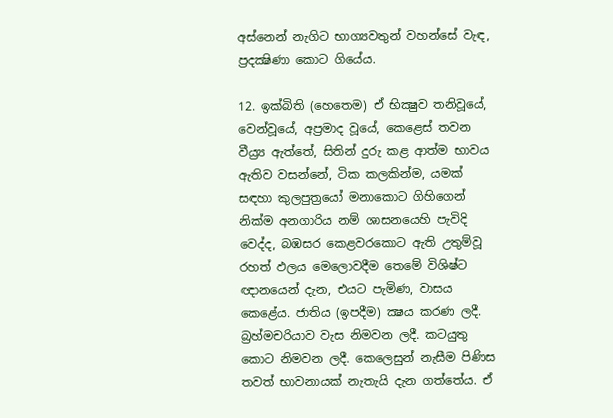අස්නෙන් නැගිට භාග්‍යවතුන් වහන්සේ වැඳ, ප්‍රදක්‍ෂිණා කොට ගියේය.

12. ඉක්බිති (හෙතෙම) ඒ භික්‍ෂුව තනිවූයේ, වෙන්වූයේ, අප්‍රමාද වූයේ, කෙළෙස් තවන වීය්‍ර්‍ය ඇත්තේ, සිතින් දුරු කළ ආත්ම භාවය ඇතිව වසන්නේ, ටික කලකින්ම, යමක් සඳහා කුලපුත්‍රයෝ මනාකොට ගිහිගෙන් නික්ම අනගාරිය නම් ශාසනයෙහි පැවිදි වෙද්ද, බඹසර කෙළවරකොට ඇති උතුම්වූ රහත් ඵලය මෙලොවදීම තෙමේ විශිෂ්ට ඥානයෙන් දැන, එයට පැමිණ, වාසය කෙළේය. ජාතිය (ඉපදීම) ක්‍ෂය කරණ ලදී. බ්‍රහ්මචරියාව වැස නිමවන ලදී. කටයුතු කොට නිමවන ලදී. කෙලෙසුන් නැසීම පිණිස තවත් භාවනායක් නැතැයි දැන ගත්තේය. ඒ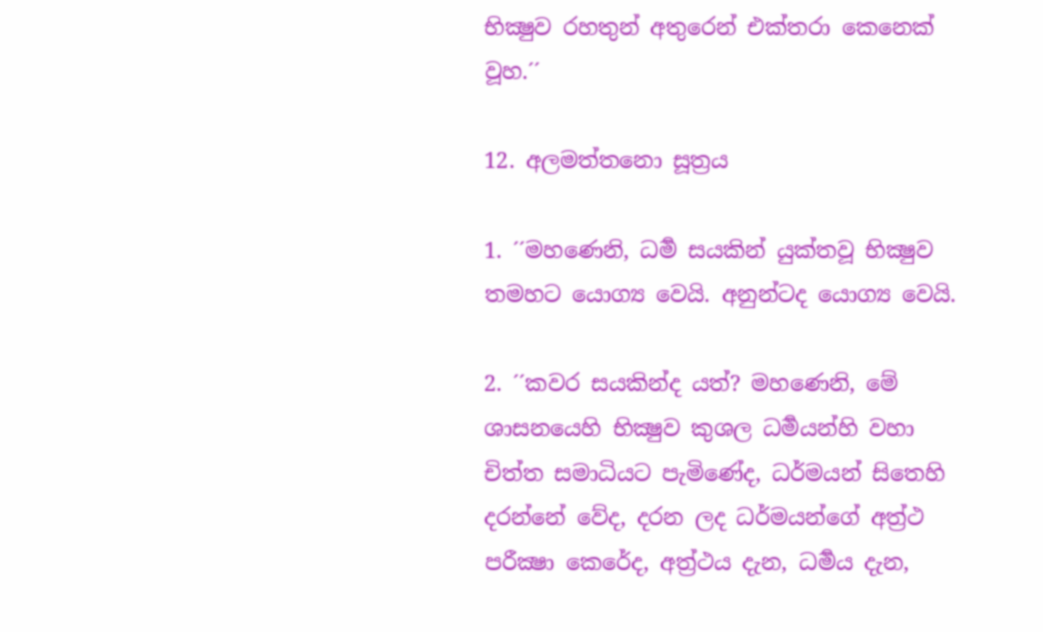භික්‍ෂුව රහතුන් අතුරෙන් එක්තරා කෙනෙක් වූහ.´´

12. අලමත්තනො සූත්‍රය

1. ´´මහණෙනි, ධර්‍ම සයකින් යුක්තවූ භික්‍ෂුව තමහට යොග්‍ය වෙයි. අනුන්ටද යොග්‍ය වෙයි.

2. ´´කවර සයකින්ද යත්? මහණෙනි, මේ ශාසනයෙහි භික්‍ෂුව කුශල ධර්‍මයන්හි වහා චිත්ත සමාධියට පැමිණේද, ධර්මයන් සිතෙහි දරන්නේ වේද, දරන ලද ධර්මයන්ගේ අත්‍ර්‍ථ පරීක්‍ෂා කෙරේද, අත්‍ර්‍ථය දැන, ධර්‍මය දැන,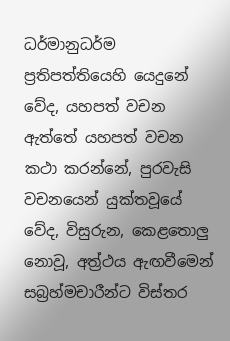ධර්මානුධර්ම ප්‍රතිපත්තියෙහි යෙදුනේ වේද, යහපත් වචන ඇත්තේ යහපත් වචන කථා කරන්නේ, පුරවැසි වචනයෙන් යුක්තවූයේ වේද, විසුරුන, කෙළතොලු නොවූ, අත්‍ර්‍ථය ඇඟවීමෙන් සබ්‍රහ්මචාරීන්ට විස්තර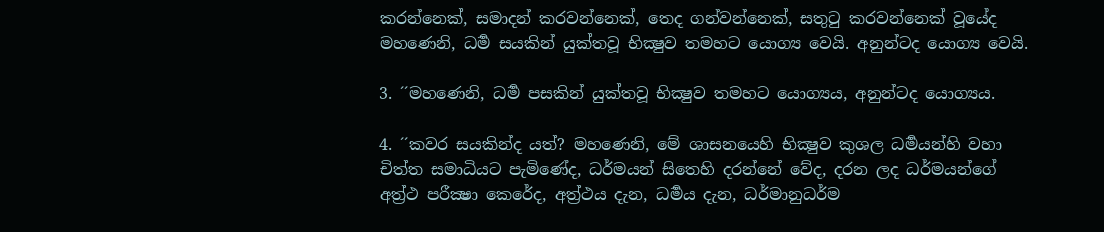කරන්නෙක්, සමාදන් කරවන්නෙක්, තෙද ගන්වන්නෙක්, සතුටු කරවන්නෙක් වූයේද මහණෙනි, ධර්‍ම සයකින් යුක්තවූ භික්‍ෂුව තමහට යොග්‍ය වෙයි. අනුන්ටද යොග්‍ය වෙයි.

3. ´´මහණෙනි, ධර්‍ම පසකින් යුක්තවූ භික්‍ෂුව තමහට යොග්‍යය, අනුන්ටද යොග්‍යය.

4. ´´කවර සයකින්ද යත්? මහණෙනි, මේ ශාසනයෙහි භික්‍ෂුව කුශල ධර්‍මයන්හි වහා චිත්ත සමාධියට පැමිණේද, ධර්මයන් සිතෙහි දරන්නේ වේද, දරන ලද ධර්මයන්ගේ අත්‍ර්‍ථ පරීක්‍ෂා කෙරේද, අත්‍ර්‍ථය දැන, ධර්‍මය දැන, ධර්මානුධර්ම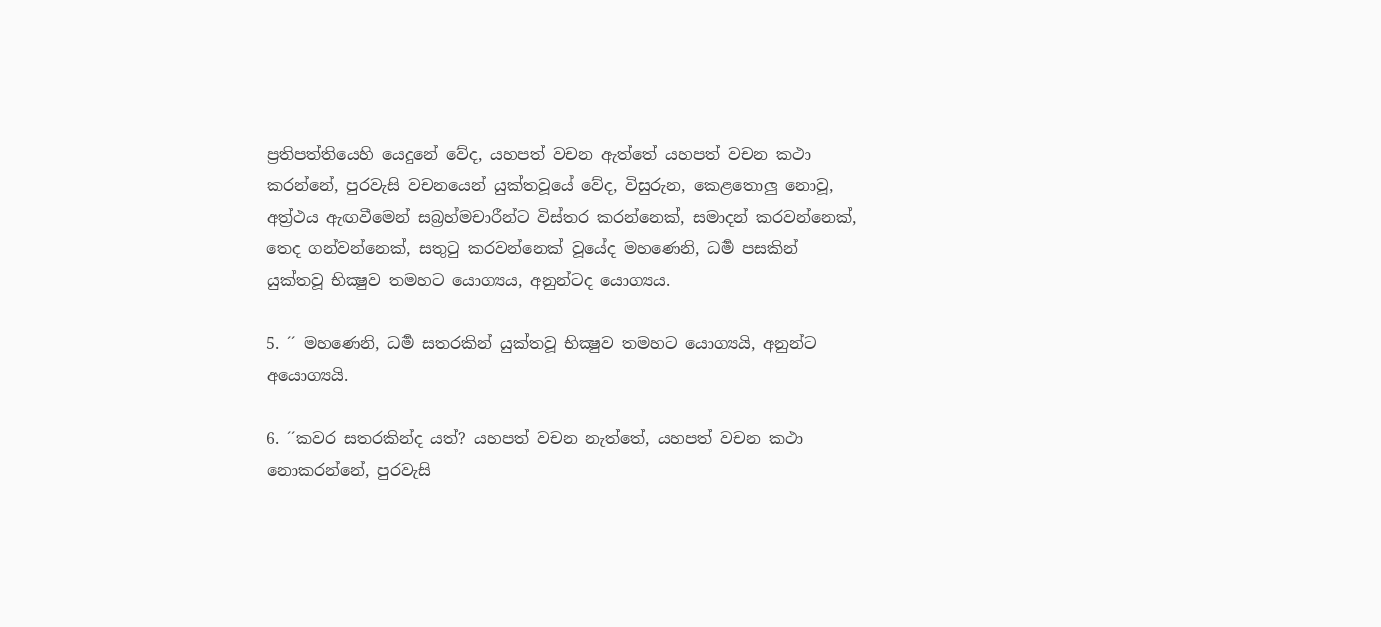ප්‍රතිපත්තියෙහි යෙදුනේ වේද, යහපත් වචන ඇත්තේ යහපත් වචන කථා කරන්නේ, පුරවැසි වචනයෙන් යුක්තවූයේ වේද, විසුරුන, කෙළතොලු නොවූ, අත්‍ර්‍ථය ඇඟවීමෙන් සබ්‍රහ්මචාරීන්ට විස්තර කරන්නෙක්, සමාදන් කරවන්නෙක්, තෙද ගන්වන්නෙක්, සතුටු කරවන්නෙක් වූයේද මහණෙනි, ධර්‍ම පසකින් යුක්තවූ භික්‍ෂුව තමහට යොග්‍යය, අනුන්ටද යොග්‍යය.

5. ´´ මහණෙනි, ධර්‍ම සතරකින් යුක්තවූ භික්‍ෂුව තමහට යොග්‍යයි, අනුන්ට අයොග්‍යයි.

6. ´´කවර සතරකින්ද යත්? යහපත් වචන නැත්තේ, යහපත් වචන කථා නොකරන්නේ, පුරවැසි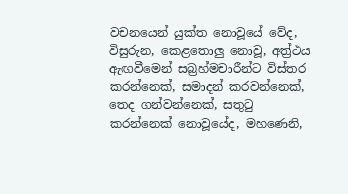වචනයෙන් යුක්ත නොවූයේ වේද, විසුරුන, කෙළතොලු නොවූ, අත්‍ර්‍ථය ඇඟවීමෙන් සබ්‍රහ්මචාරීන්ට විස්තර කරන්නෙක්, සමාදන් කරවන්නෙක්, තෙද ගන්වන්නෙක්, සතුටු කරන්නෙක් නොවූයේද, මහණෙනි,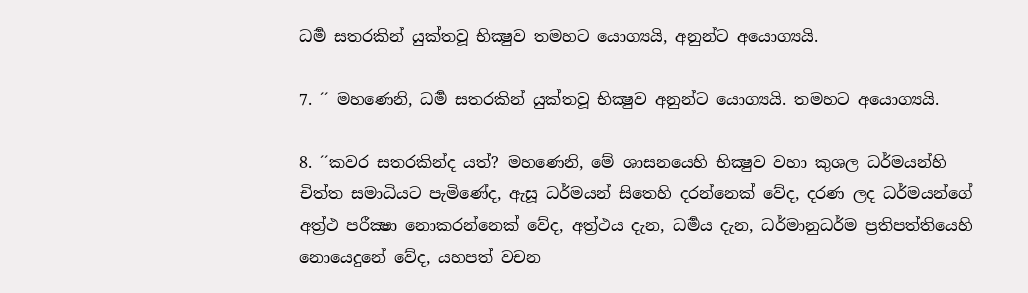ධර්‍ම සතරකින් යුක්තවූ භික්‍ෂුව තමහට යොග්‍යයි, අනුන්ට අයොග්‍යයි.

7. ´´ මහණෙනි, ධර්‍ම සතරකින් යුක්තවූ භික්‍ෂුව අනුන්ට යොග්‍යයි. තමහට අයොග්‍යයි.

8. ´´කවර සතරකින්ද යත්? මහණෙනි, මේ ශාසනයෙහි භික්‍ෂුව වහා කුශල ධර්මයන්හි චිත්ත සමාධියට පැමිණේද, ඇසූ ධර්මයන් සිතෙහි දරන්නෙක් වේද, දරණ ලද ධර්මයන්ගේ අත්‍ර්‍ථ පරීක්‍ෂා නොකරන්නෙක් වේද, අත්‍ර්‍ථය දැන, ධර්‍මය දැන, ධර්මානුධර්ම ප්‍රතිපත්තියෙහි නොයෙදුනේ වේද, යහපත් වචන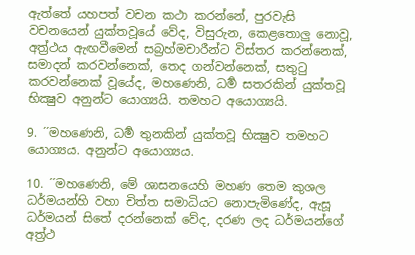ඇත්තේ යහපත් වචන කථා කරන්නේ, පුරවැසි වචනයෙන් යුක්තවූයේ වේද, විසුරුන, කෙළතොලු නොවූ, අත්‍ර්‍ථය ඇඟවීමෙන් සබ්‍රහ්මචාරීන්ට විස්තර කරන්නෙක්, සමාදන් කරවන්නෙක්, තෙද ගන්වන්නෙක්, සතුටු කරවන්නෙක් වූයේද, මහණෙනි, ධර්‍ම සතරකින් යුක්තවූ භික්‍ෂුව අනුන්ට යොග්‍යයි. තමහට අයොග්‍යයි.

9. ´´මහණෙනි, ධර්‍ම තුනකින් යුක්තවූ භික්‍ෂුව තමහට යොග්‍යය. අනුන්ට අයොග්‍යය.

10. ´´මහණෙනි, මේ ශාසනයෙහි මහණ තෙම කුශල ධර්මයන්හි වහා චිත්ත සමාධියට නොපැමිණේද, ඇසූ ධර්මයන් සිතේ දරන්නෙක් වේද, දරණ ලද ධර්මයන්ගේ අත්‍ර්‍ථ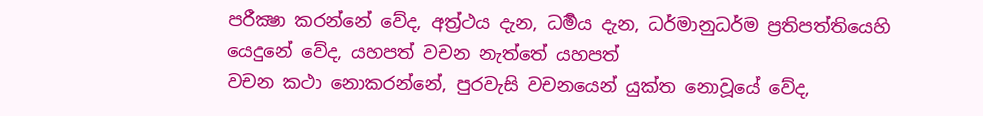පරීක්‍ෂා කරන්නේ වේද, අත්‍ර්‍ථය දැන, ධර්‍මය දැන, ධර්මානුධර්ම ප්‍රතිපත්තියෙහි යෙදුනේ වේද, යහපත් වචන නැත්තේ යහපත්
වචන කථා නොකරන්නේ, පුරවැසි වචනයෙන් යුක්ත නොවූයේ වේද,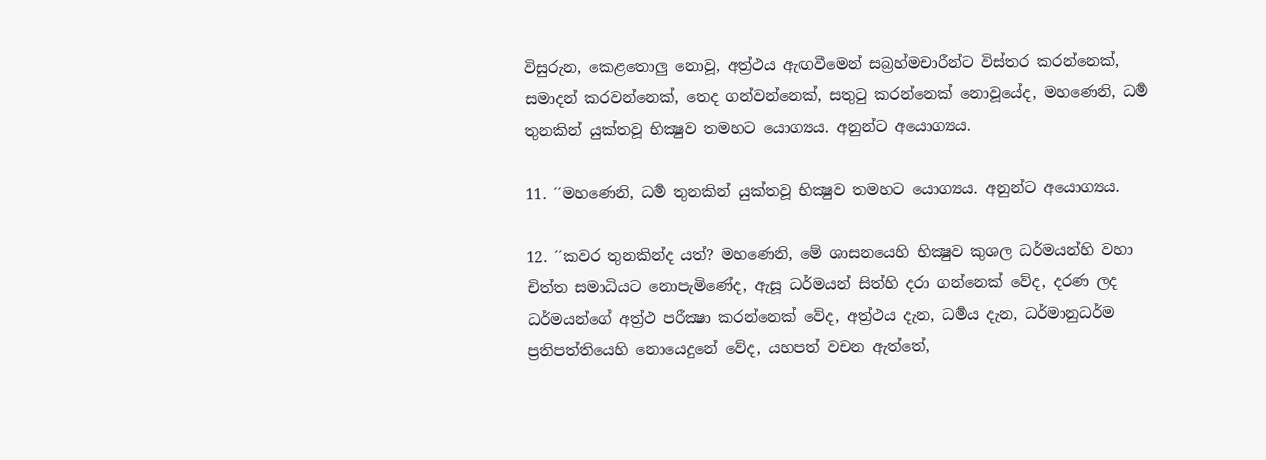විසුරුන, කෙළතොලු නොවූ, අත්‍ර්‍ථය ඇඟවීමෙන් සබ්‍රහ්මචාරීන්ට විස්තර කරන්නෙක්, සමාදන් කරවන්නෙක්, තෙද ගන්වන්නෙක්, සතුටු කරන්නෙක් නොවූයේද, මහණෙනි, ධර්‍ම තුනකින් යුක්තවූ භික්‍ෂුව තමහට යොග්‍යය. අනුන්ට අයොග්‍යය.

11. ´´මහණෙනි, ධර්‍ම තුනකින් යුක්තවූ භික්‍ෂුව තමහට යොග්‍යය. අනුන්ට අයොග්‍යය.

12. ´´කවර තුනකින්ද යත්? මහණෙනි, මේ ශාසනයෙහි භික්‍ෂුව කුශල ධර්මයන්හි වහා චිත්ත සමාධියට නොපැමිණේද, ඇසූ ධර්මයන් සිත්හි දරා ගන්නෙක් වේද, දරණ ලද ධර්මයන්ගේ අත්‍ර්‍ථ පරීක්‍ෂා කරන්නෙක් වේද, අත්‍ර්‍ථය දැන, ධර්‍මය දැන, ධර්මානුධර්ම ප්‍රතිපත්තියෙහි නොයෙදුනේ වේද, යහපත් වචන ඇත්තේ,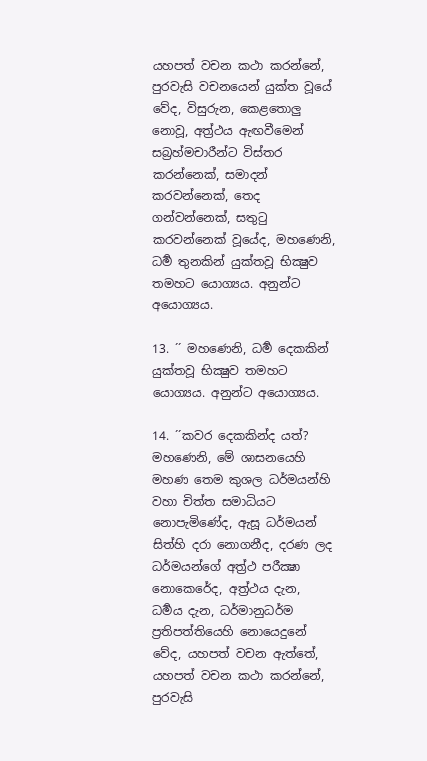යහපත් වචන කථා කරන්නේ, පුරවැසි වචනයෙන් යුක්ත වූයේ වේද, විසුරුන, කෙළතොලු නොවූ, අත්‍ර්‍ථය ඇඟවීමෙන් සබ්‍රහ්මචාරීන්ට විස්තර කරන්නෙක්, සමාදන් කරවන්නෙක්, තෙද ගන්වන්නෙක්, සතුටු කරවන්නෙක් වූයේද, මහණෙනි, ධර්‍ම තුනකින් යුක්තවූ භික්‍ෂුව තමහට යොග්‍යය. අනුන්ට අයොග්‍යය.

13. ´´ මහණෙනි, ධර්‍ම දෙකකින් යුක්තවූ භික්‍ෂුව තමහට යොග්‍යය. අනුන්ට අයොග්‍යය.

14. ´´කවර දෙකකින්ද යත්? මහණෙනි, මේ ශාසනයෙහි මහණ තෙම කුශල ධර්මයන්හි වහා චිත්ත සමාධියට නොපැමිණේද, ඇසූ ධර්මයන් සිත්හි දරා නොගනීද, දරණ ලද ධර්මයන්ගේ අත්‍ර්‍ථ පරීක්‍ෂා නොකෙරේද, අත්‍ර්‍ථය දැන, ධර්‍මය දැන, ධර්මානුධර්ම ප්‍රතිපත්තියෙහි නොයෙදුනේ වේද, යහපත් වචන ඇත්තේ, යහපත් වචන කථා කරන්නේ, පුරවැසි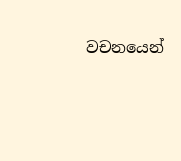වචනයෙන්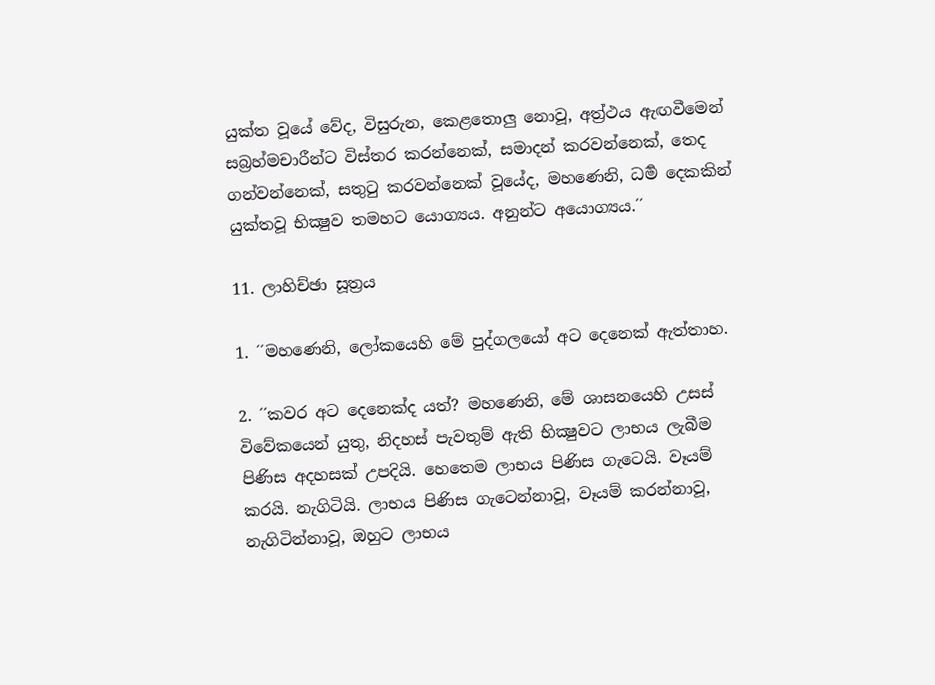යුක්ත වූයේ වේද, විසුරුන, කෙළතොලු නොවූ, අත්‍ර්‍ථය ඇඟවීමෙන් සබ්‍රහ්මචාරීන්ට විස්තර කරන්නෙක්, සමාදන් කරවන්නෙක්, තෙද ගන්වන්නෙක්, සතුටු කරවන්නෙක් වූයේද, මහණෙනි, ධර්‍ම දෙකකින් යුක්තවූ භික්‍ෂුව තමහට යොග්‍යය. අනුන්ට අයොග්‍යය.´´

11. ලාහිච්ඡා සූත්‍රය

1. ´´මහණෙනි, ලෝකයෙහි මේ පුද්ගලයෝ අට දෙනෙක් ඇත්තාහ.

2. ´´කවර අට දෙනෙක්ද යත්? මහණෙනි, මේ ශාසනයෙහි උසස් විවේකයෙන් යුතු, නිදහස් පැවතුම් ඇති භික්‍ෂුවට ලාභය ලැබීම පිණිස අදහසක් උපදියි. හෙතෙම ලාභය පිණිස ගැටෙයි. වෑයම් කරයි. නැගිටියි. ලාභය පිණිස ගැටෙන්නාවූ, වෑයම් කරන්නාවූ, නැගිටින්නාවූ, ඔහුට ලාභය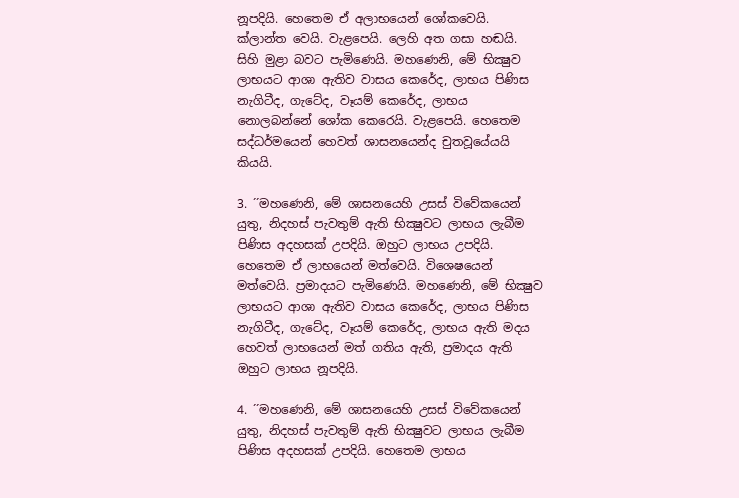නූපදියි. හෙතෙම ඒ අලාභයෙන් ශෝකවෙයි. ක්ලාන්ත වෙයි. වැළපෙයි. ලෙහි අත ගසා හඬයි. සිහි මුළා බවට පැමිණෙයි. මහණෙනි, මේ භික්‍ෂුව ලාභයට ආශා ඇතිව වාසය කෙරේද, ලාභය පිණිස නැගිටීද, ගැටේද, වෑයම් කෙරේද, ලාභය නොලබන්නේ ශෝක කෙරෙයි. වැළපෙයි. හෙතෙම සද්ධර්මයෙන් හෙවත් ශාසනයෙන්ද චුතවූයේයයි කියයි.

3. ´´මහණෙනි, මේ ශාසනයෙහි උසස් විවේකයෙන් යුතු, නිදහස් පැවතුම් ඇති භික්‍ෂුවට ලාභය ලැබීම පිණිස අදහසක් උපදියි. ඔහුට ලාභය උපදියි. හෙතෙම ඒ ලාභයෙන් මත්වෙයි. විශෙෂයෙන් මත්වෙයි. ප්‍රමාදයට පැමිණෙයි. මහණෙනි, මේ භික්‍ෂුව ලාභයට ආශා ඇතිව වාසය කෙරේද, ලාභය පිණිස නැගිටීද, ගැටේද, වෑයම් කෙරේද, ලාභය ඇති මදය හෙවත් ලාභයෙන් මත් ගතිය ඇති, ප්‍රමාදය ඇති ඔහුට ලාභය නූපදියි.

4. ´´මහණෙනි, මේ ශාසනයෙහි උසස් විවේකයෙන් යුතු, නිදහස් පැවතුම් ඇති භික්‍ෂුවට ලාභය ලැබීම පිණිස අදහසක් උපදියි. හෙතෙම ලාභය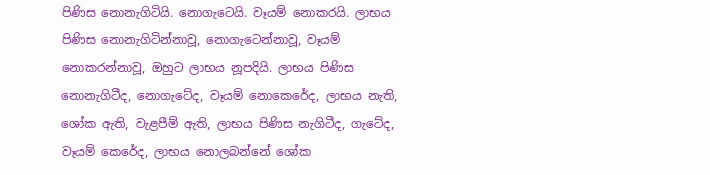පිණිස නොනැගිටියි. නොගැටෙයි. වෑයම් නොකරයි. ලාභය පිණිස නොනැගිටින්නාවූ, නොගැටෙන්නාවූ, වෑයම් නොකරන්නාවූ, ඔහුට ලාභය නූපදියි. ලාභය පිණිස නොනැගිටීද, නොගැටේද, වෑයම් නොකෙරේද, ලාභය නැති, ශෝක ඇති, වැළපීම් ඇති, ලාභය පිණිස නැගිටීද, ගැටේද, වෑයම් කෙරේද, ලාභය නොලබන්නේ ශෝක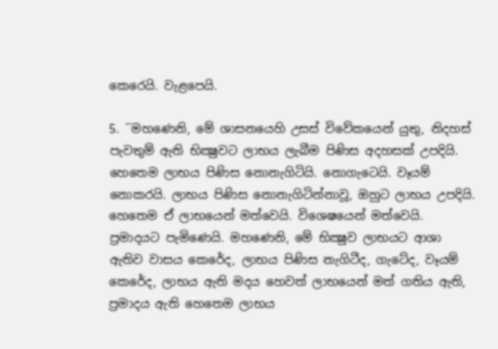කෙරෙයි. වැළපෙයි.

5. ´´මහණෙනි, මේ ශාසනයෙහි උසස් විවේකයෙන් යුතු, නිදහස් පැවතුම් ඇති භික්‍ෂුවට ලාභය ලැබීම පිණිස අදහසක් උපදියි. හෙතෙම ලාභය පිණිස නොනැගිටියි. නොගැටෙයි. වෑයම් නොකරයි. ලාභය පිණිස නොනැගිටින්නාවූ, ඔහුට ලාභය උපදියි. හෙතෙම ඒ ලාභයෙන් මත්වෙයි. විශෙෂයෙන් මත්වෙයි. ප්‍රමාදයට පැමිණෙයි. මහණෙනි, මේ භික්‍ෂුව ලාභයට ආශා ඇතිව වාසය කෙරේද, ලාභය පිණිස නැගිටීද, ගැටේද, වෑයම් කෙරේද, ලාභය ඇති මදය හෙවත් ලාභයෙන් මත් ගතිය ඇති, ප්‍රමාදය ඇති හෙතෙම ලාභය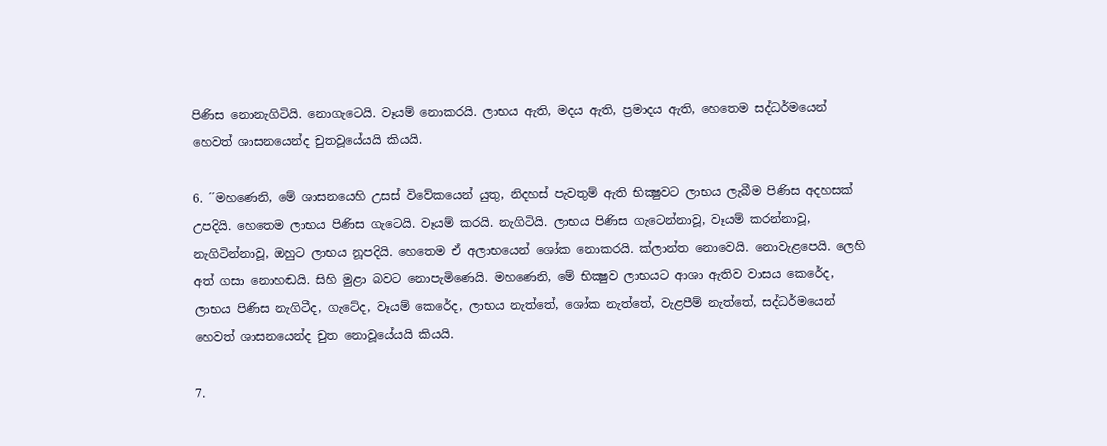පිණිස නොනැගිටියි. නොගැටෙයි. වෑයම් නොකරයි. ලාභය ඇති, මදය ඇති, ප්‍රමාදය ඇති, හෙතෙම සද්ධර්මයෙන් හෙවත් ශාසනයෙන්ද චුතවූයේයයි කියයි.

6. ´´මහණෙනි, මේ ශාසනයෙහි උසස් විවේකයෙන් යුතු, නිදහස් පැවතුම් ඇති භික්‍ෂුවට ලාභය ලැබීම පිණිස අදහසක් උපදියි. හෙතෙම ලාභය පිණිස ගැටෙයි. වෑයම් කරයි. නැගිටියි. ලාභය පිණිස ගැටෙන්නාවූ, වෑයම් කරන්නාවූ, නැගිටින්නාවූ, ඔහුට ලාභය නූපදියි. හෙතෙම ඒ අලාභයෙන් ශෝක නොකරයි. ක්ලාන්ත නොවෙයි. නොවැළපෙයි. ලෙහි අත් ගසා නොහඬයි. සිහි මුළා බවට නොපැමිණෙයි. මහණෙනි, මේ භික්‍ෂුව ලාභයට ආශා ඇතිව වාසය කෙරේද, ලාභය පිණිස නැගිටීද, ගැටේද, වෑයම් කෙරේද, ලාභය නැත්තේ, ශෝක නැත්තේ, වැළපීම් නැත්තේ, සද්ධර්මයෙන් හෙවත් ශාසනයෙන්ද චුත නොවූයේයයි කියයි.

7.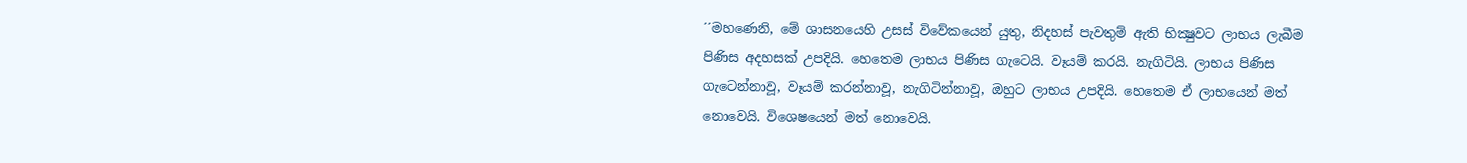´´මහණෙනි, මේ ශාසනයෙහි උසස් විවේකයෙන් යුතු, නිදහස් පැවතුම් ඇති භික්‍ෂුවට ලාභය ලැබීම පිණිස අදහසක් උපදියි. හෙතෙම ලාභය පිණිස ගැටෙයි. වෑයම් කරයි. නැගිටියි. ලාභය පිණිස ගැටෙන්නාවූ, වෑයම් කරන්නාවූ, නැගිටින්නාවූ, ඔහුට ලාභය උපදියි. හෙතෙම ඒ ලාභයෙන් මත් නොවෙයි. විශෙෂයෙන් මත් නොවෙයි.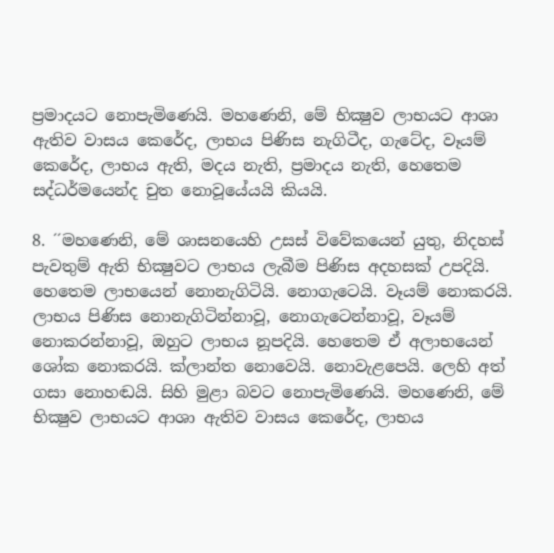ප්‍රමාදයට නොපැමිණෙයි. මහණෙනි, මේ භික්‍ෂුව ලාභයට ආශා ඇතිව වාසය කෙරේද, ලාභය පිණිස නැගිටීද, ගැටේද, වෑයම් කෙරේද, ලාභය ඇති, මදය නැති, ප්‍රමාදය නැති, හෙතෙම සද්ධර්මයෙන්ද චුත නොවූයේයයි කියයි.

8. ´´මහණෙනි, මේ ශාසනයෙහි උසස් විවේකයෙන් යුතු, නිදහස් පැවතුම් ඇති භික්‍ෂුවට ලාභය ලැබීම පිණිස අදහසක් උපදියි. හෙතෙම ලාභයෙන් නොනැගිටියි. නොගැටෙයි. වෑයම් නොකරයි. ලාභය පිණිස නොනැගිටින්නාවූ, නොගැටෙන්නාවූ, වෑයම් නොකරන්නාවූ, ඔහුට ලාභය නූපදියි. හෙතෙම ඒ අලාභයෙන් ශෝක නොකරයි. ක්ලාන්ත නොවෙයි. නොවැළපෙයි. ලෙහි අත් ගසා නොහඬයි. සිහි මුළා බවට නොපැමිණෙයි. මහණෙනි, මේ භික්‍ෂුව ලාභයට ආශා ඇතිව වාසය කෙරේද, ලාභය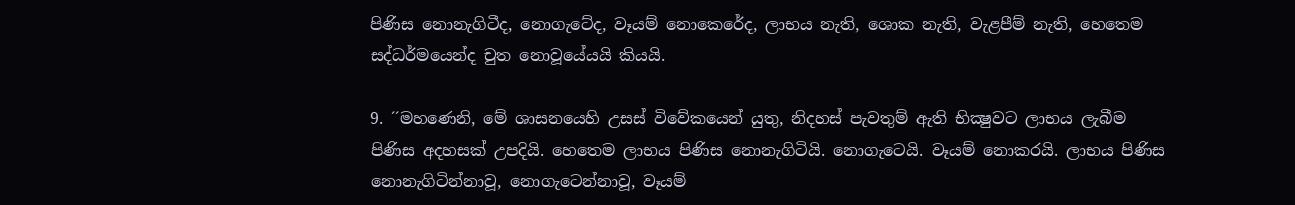පිණිස නොනැගිටීද, නොගැටේද, වෑයම් නොකෙරේද, ලාභය නැති, ශොක නැති, වැළපීම් නැති, හෙතෙම සද්ධර්මයෙන්ද චුත නොවූයේයයි කියයි.

9. ´´මහණෙනි, මේ ශාසනයෙහි උසස් විවේකයෙන් යුතු, නිදහස් පැවතුම් ඇති භික්‍ෂුවට ලාභය ලැබීම පිණිස අදහසක් උපදියි. හෙතෙම ලාභය පිණිස නොනැගිටියි. නොගැටෙයි. වෑයම් නොකරයි. ලාභය පිණිස නොනැගිටින්නාවූ, නොගැටෙන්නාවූ, වෑයම්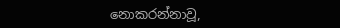නොකරන්නාවූ,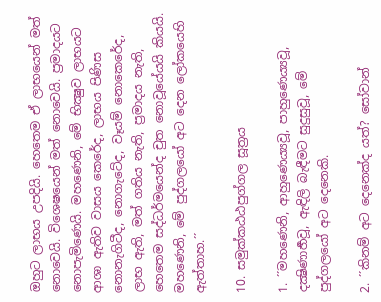ඔහුට ලාභය උපදියි. හෙතෙම ඒ ලාභයෙන් මත් නොවෙයි. විශෙෂයෙන් මත් නොවෙයි. ප්‍රමාදයට නොපැමිණෙයි. මහණෙනි, මේ භික්‍ෂුව ලාභයට ආශා ඇතිව වාසය කෙරේද, ලාභය පිණිස නොනැගිටීද, නොගැටේද, වෑයම් නොකෙරේද, ලාභ ඇති, මත් ගතිය නැති, ප්‍රමාදය නැති, හෙතෙම සද්ධර්මයෙන්ද චුත නොවූයේයයි කියයි. මහණෙනි, මේ පුද්ගලයෝ අට දෙන ලෝකයෙහි ඇත්තාහ.´´

10. සමුක්කඨඨපුග්ගල සූත්‍රය

1. ´´මහණෙනි, ආහුණෙය්‍යවූ, පාහුණෙය්‍යවූ, දක්‍ෂිණාර්‍හවූ, ඇඳිලි බැඳීමට සුදුසුවූ, මේ පුද්ගලයෝ අට දෙනෙකි.

2. ´´කිනම් අට දෙනෙක්ද යත්? සෝවාන්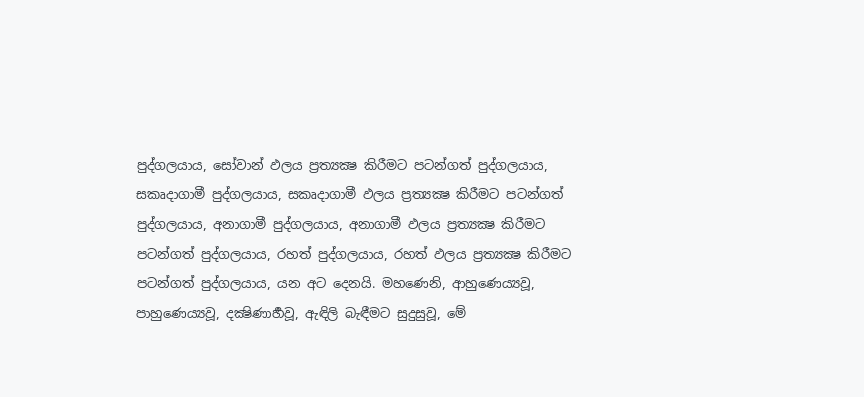පුද්ගලයාය, සෝවාන් ඵලය ප්‍රත්‍යක්‍ෂ කිරීමට පටන්ගත් පුද්ගලයාය, සකෘදාගාමී පුද්ගලයාය, සකෘදාගාමී ඵලය ප්‍රත්‍යක්‍ෂ කිරීමට පටන්ගත් පුද්ගලයාය, අනාගාමී පුද්ගලයාය, අනාගාමී ඵලය ප්‍රත්‍යක්‍ෂ කිරීමට පටන්ගත් පුද්ගලයාය, රහත් පුද්ගලයාය, රහත් ඵලය ප්‍රත්‍යක්‍ෂ කිරීමට පටන්ගත් පුද්ගලයාය, යන අට දෙනයි. මහණෙනි, ආහුණෙය්‍යවූ, පාහුණෙය්‍යවූ, දක්‍ෂිණාර්‍හවූ, ඇඳිලි බැඳීමට සුදුසුවූ, මේ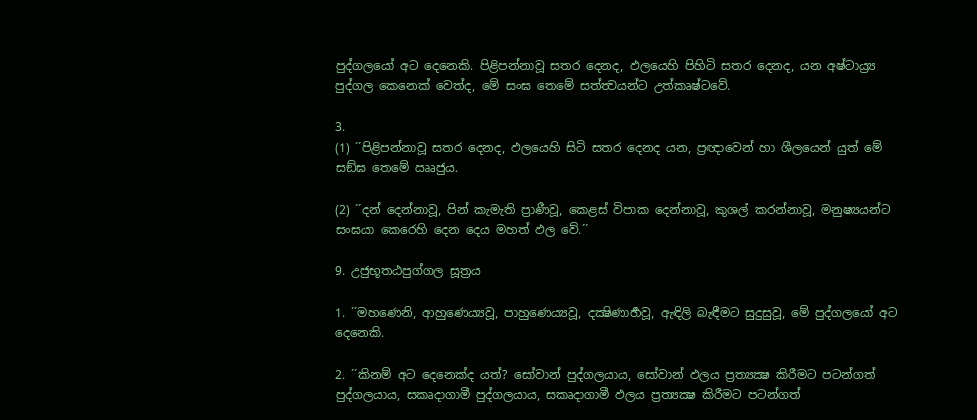පුද්ගලයෝ අට දෙනෙකි. පිළිපන්නාවූ සතර දෙනද, ඵලයෙහි පිහිටි සතර දෙනද, යන අෂ්ටාය්‍ර්‍ය පුද්ගල කෙනෙක් වෙත්ද, මේ සංඝ තෙමේ සත්ත්‍වයන්ට උත්කෘෂ්ටවේ.

3.
(1) ´´පිළිපන්නාවූ සතර දෙනද, ඵලයෙහි සිටි සතර දෙනද යන, ප්‍රඥාවෙන් හා ශීලයෙන් යුත් මේ සඞ්ඝ තෙමේ ඎජුය.

(2) ´´දන් දෙන්නාවූ, පින් කැමැති ප්‍රාණීවූ, කෙළස් විපාක දෙන්නාවූ, කුශල් කරන්නාවූ, මනුෂ්‍යයන්ට සංඝයා කෙරෙහි දෙන දෙය මහත් ඵල වේ.´´

9. උජුභූතඨපුග්ගල සූත්‍රය

1. ´´මහණෙනි, ආහුණෙය්‍යවූ, පාහුණෙය්‍යවූ, දක්‍ෂිණාර්‍හවූ, ඇඳිලි බැඳීමට සුදුසුවූ, මේ පුද්ගලයෝ අට දෙනෙකි.

2. ´´කිනම් අට දෙනෙක්ද යත්? සෝවාන් පුද්ගලයාය, සෝවාන් ඵලය ප්‍රත්‍යක්‍ෂ කිරීමට පටන්ගත් පුද්ගලයාය, සකෘදාගාමී පුද්ගලයාය, සකෘදාගාමී ඵලය ප්‍රත්‍යක්‍ෂ කිරීමට පටන්ගත්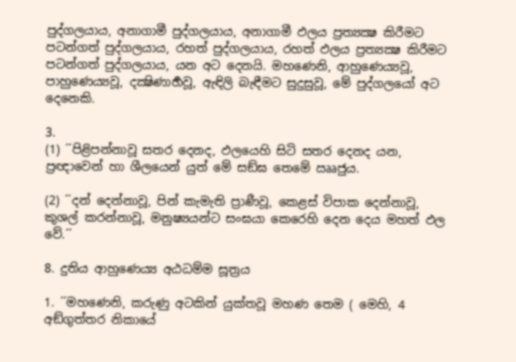පුද්ගලයාය, අනාගාමී පුද්ගලයාය, අනාගාමී ඵලය ප්‍රත්‍යක්‍ෂ කිරීමට පටන්ගත් පුද්ගලයාය, රහත් පුද්ගලයාය, රහත් ඵලය ප්‍රත්‍යක්‍ෂ කිරීමට පටන්ගත් පුද්ගලයාය, යන අට දෙනයි. මහණෙනි, ආහුණෙය්‍යවූ, පාහුණෙය්‍යවූ, දක්‍ෂිණාර්‍හවූ, ඇඳිලි බැඳීමට සුදුසුවූ, මේ පුද්ගලයෝ අට දෙනෙකි.

3.
(1) ´´පිළිපන්නාවූ සතර දෙනද, ඵලයෙහි සිටි සතර දෙනද යන, ප්‍රඥාවෙන් හා ශීලයෙන් යුත් මේ සඞ්ඝ තෙමේ ඎජුය.

(2) ´´දන් දෙන්නාවූ, පින් කැමැති ප්‍රාණීවූ, කෙළස් විපාක දෙන්නාවූ, කුශල් කරන්නාවූ, මනුෂ්‍යයන්ට සංඝයා කෙරෙහි දෙන දෙය මහත් ඵල වේ.´´

8. දුතිය ආහුණෙය්‍ය අඨධම්ම සූත්‍රය

1. ´´මහණෙනි, කරුණු අටකින් යුක්තවූ මහණ තෙම ( මෙහි, 4 අඞ්ගුත්තර නිකායේ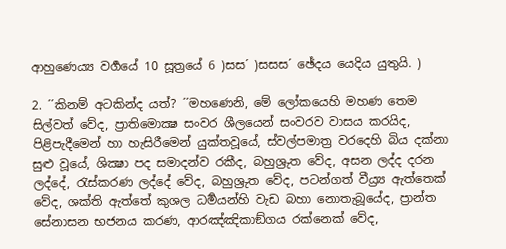ආහුණෙය්‍ය වර්‍ගයේ 10 සූත්‍රයේ 6 )සස´ )සසස´ ඡේදය යෙදිය යුතුයි. )

2. ´´කිනම් අටකින්ද යත්? ´´මහණෙනි, මේ ලෝකයෙහි මහණ තෙම සිල්වත් වේද, ප්‍රාතිමොක්‍ෂ සංවර ශීලයෙන් සංවරව වාසය කරයිද, පිළිපැදීමෙන් හා හැසිරීමෙන් යුක්තවූයේ, ස්වල්පමාත්‍ර වරදෙහි බිය දක්නා සුළු වූයේ, ශික්‍ෂා පද සමාදන්ව රකීද, බහුශ්‍රුත වේද, අසන ලද්ද දරන ලද්දේ, රැස්කරණ ලද්දේ වේද, බහුශ්‍රුත වේද, පටන්ගත් වීය්‍ර්‍ය ඇත්තෙක් වේද, ශක්ති ඇත්තේ කුශල ධර්‍මයන්හි වැඩ බහා නොතැබූයේද, ප්‍රාන්ත සේනාසන භජනය කරණ, ආරඤ්ඤිකාඞ්ගය රක්නෙක් වේද,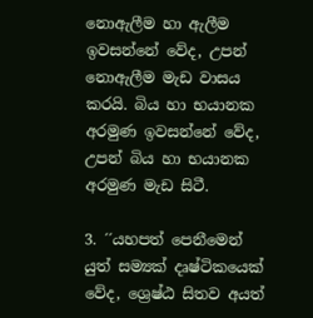නොඇලීම හා ඇලීම ඉවසන්නේ වේද, උපන් නොඇලීම මැඩ වාසය කරයි. බිය හා භයානක අරමුණ ඉවසන්නේ වේද, උපන් බිය හා භයානක අරමුණ මැඩ සිටී.

3. ´´යහපත් පෙනීමෙන් යුත් සම්‍යක් දෘෂ්ටිකයෙක් වේද, ශ්‍රෙෂ්ඨ සිතව අයත්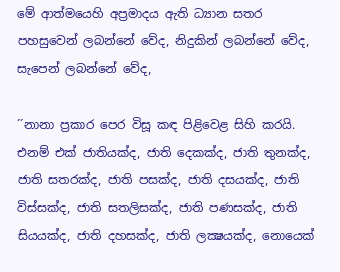මේ ආත්මයෙහි අප්‍රමාදය ඇති ධ්‍යාන සතර පහසුවෙන් ලබන්නේ වේද, නිදුකින් ලබන්නේ වේද, සැපෙන් ලබන්නේ වේද,

´´නානා ප්‍රකාර පෙර විසූ කඳ පිළිවෙළ සිහි කරයි. එනම් එක් ජාතියක්ද, ජාති දෙකක්ද, ජාති තුනක්ද, ජාති සතරක්ද, ජාති පසක්ද, ජාති දසයක්ද, ජාති විස්සක්ද, ජාති සතලිසක්ද, ජාති පණසක්ද, ජාති සියයක්ද, ජාති දහසක්ද, ජාති ලක්‍ෂයක්ද, නොයෙක්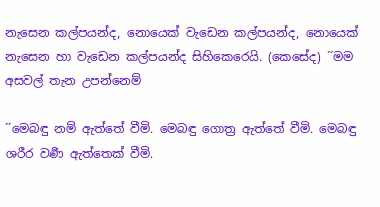නැසෙන කල්පයන්ද, නොයෙක් වැඩෙන කල්පයන්ද, නොයෙක් නැසෙන හා වැඩෙන කල්පයන්ද සිහිකෙරෙයි. (කෙසේද) ´´මම අසවල් තැන උපන්නෙම්

´´මෙබඳු නම් ඇත්තේ වීමි. මෙබඳු ගොත්‍ර ඇත්තේ වීමි. මෙබඳු ශරීර වර්‍ණ ඇත්තෙක් වීමි.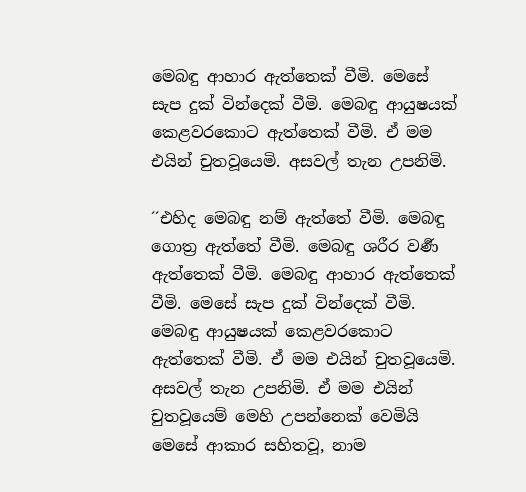මෙබඳු ආහාර ඇත්තෙක් වීමි. මෙසේ සැප දුක් වින්දෙක් වීමි. මෙබඳු ආයුෂයක් කෙළවරකොට ඇත්තෙක් වීමි. ඒ මම එයින් චුතවූයෙමි. අසවල් තැන උපනිමි.

´´එහිද මෙබඳු නම් ඇත්තේ වීමි. මෙබඳු ගොත්‍ර ඇත්තේ වීමි. මෙබඳු ශරීර වර්‍ණ ඇත්තෙක් වීමි. මෙබඳු ආහාර ඇත්තෙක් වීමි. මෙසේ සැප දුක් වින්දෙක් වීමි. මෙබඳු ආයුෂයක් කෙළවරකොට ඇත්තෙක් වීමි. ඒ මම එයින් චුතවූයෙමි. අසවල් තැන උපනිමි. ඒ මම එයින් චුතවූයෙම් මෙහි උපන්නෙක් වෙමියි මෙසේ ආකාර සහිතවූ, නාම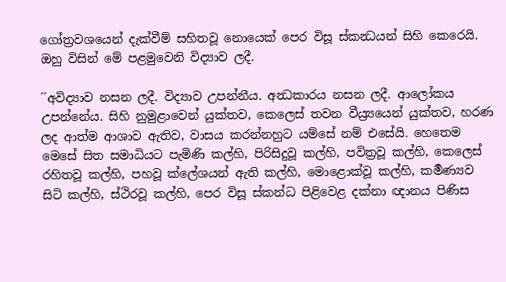ගෝත්‍රවශයෙන් දැක්වීම් සහිතවූ නොයෙක් පෙර විසූ ස්කන්‍ධයන් සිහි කෙරෙයි. ඔහු විසින් මේ පළමුවෙනි විද්‍යාව ලදී.

´´අවිද්‍යාව නසන ලදී. විද්‍යාව උපන්නීය. අන්‍ධකාරය නසන ලදී. ආලෝකය උපන්නේය. සිහි නුමුළාවෙන් යුක්තව, කෙලෙස් තවන වීය්‍ර්‍යයෙන් යුක්තව, හරණ ලද ආත්ම ආශාව ඇතිව, වාසය කරන්නහුට යම්සේ නම් එසේයි. හෙතෙම මෙසේ සිත සමාධියට පැමිණි කල්හි, පිරිසිදුවූ කල්හි, පවිත්‍රවූ කල්හි, කෙලෙස් රහිතවූ කල්හි, පහවූ ක්ලේශයන් ඇති කල්හි, මොළොක්වූ කල්හි, කර්‍මණ්‍යව සිටි කල්හි, ස්ථිරවූ කල්හි, පෙර විසූ ස්කන්ධ පිළිවෙළ දක්නා ඥානය පිණිස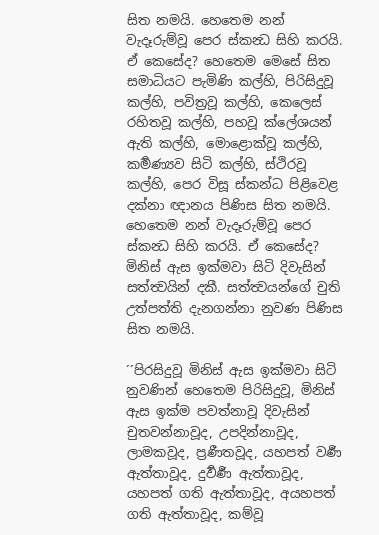සිත නමයි. හෙතෙම නන් වැදෑරුම්වූ පෙර ස්කන්‍ධ සිහි කරයි. ඒ කෙසේද? හෙතෙම මෙසේ සිත සමාධියට පැමිණි කල්හි, පිරිසිදුවූ කල්හි, පවිත්‍රවූ කල්හි, කෙලෙස් රහිතවූ කල්හි, පහවූ ක්ලේශයන් ඇති කල්හි, මොළොක්වූ කල්හි, කර්‍මණ්‍යව සිටි කල්හි, ස්ථිරවූ කල්හි, පෙර විසූ ස්කන්ධ පිළිවෙළ දක්නා ඥානය පිණිස සිත නමයි. හෙතෙම නන් වැදෑරුම්වූ පෙර ස්කන්‍ධ සිහි කරයි. ඒ කෙසේද? මිනිස් ඇස ඉක්මවා සිටි දිවැසින් සත්ත්‍වයින් දකී. සත්ත්‍වයන්ගේ චුති උත්පත්ති දැනගන්නා නුවණ පිණිස සිත නමයි.

´´පිරසිදුවූ මිනිස් ඇස ඉක්මවා සිටි නුවණින් හෙතෙම පිරිසිදුවූ, මිනිස් ඇස ඉක්ම පවත්නාවූ දිවැසින් චුතවන්නාවූද, උපදින්නාවූද, ලාමකවූද, ප්‍රණීතවූද, යහපත් වර්‍ණ ඇත්තාවූද, දුර්‍වර්‍ණ ඇත්තාවූද, යහපත් ගති ඇත්තාවූද, අයහපත් ගති ඇත්තාවූද, කම්වූ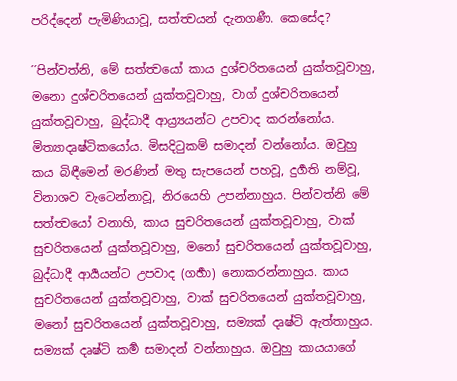පරිද්දෙන් පැමිණියාවූ, සත්ත්‍වයන් දැනගණී. කෙසේද?

´´පින්වත්නි, මේ සත්ත්‍වයෝ කාය දුශ්චරිතයෙන් යුක්තවූවාහු, මනො දුශ්චරිතයෙන් යුක්තවූවාහු, වාග් දුශ්චරිතයෙන් යුක්තවූවාහු, බුද්ධාදී ආය්‍ර්‍යයන්ට උපවාද කරන්නෝය. මිත්‍යාදෘෂ්ටිකයෝය. මිසදිටුකම් සමාදන් වන්නෝය. ඔවුහු කය බිඳීමෙන් මරණින් මතු සැපයෙන් පහවූ, දුර්‍ගති නම්වූ, විනාශව වැටෙන්නාවූ, නිරයෙහි උපන්නාහුය. පින්වත්නි මේ සත්ත්‍වයෝ වනාහි, කාය සුචරිතයෙන් යුක්තවූවාහු, වාක් සුචරිතයෙන් යුක්තවූවාහු, මනෝ සුචරිතයෙන් යුක්තවූවාහු, බුද්ධාදී ආර්‍යයන්ට උපවාද (ගර්‍හා) නොකරන්නාහුය. කාය සුචරිතයෙන් යුක්තවූවාහු, වාක් සුචරිතයෙන් යුක්තවූවාහු, මනෝ සුචරිතයෙන් යුක්තවූවාහු, සම්‍යක් දෘෂ්ටි ඇත්තාහුය. සම්‍යක් දෘෂ්ටි කර්‍ම සමාදන් වන්නාහුය. ඔවුහු කායයාගේ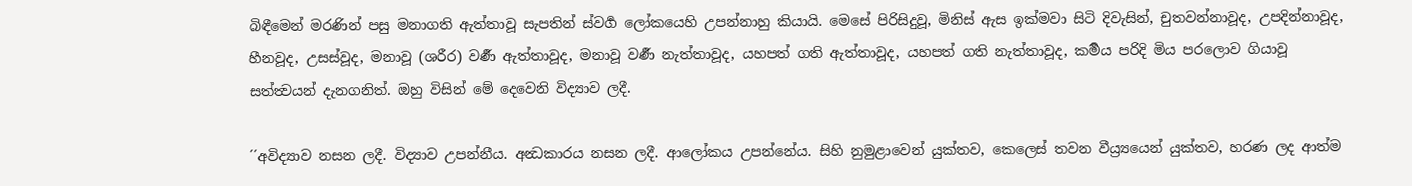බිඳීමෙන් මරණින් පසු මනාගති ඇත්තාවූ සැපතින් ස්වර්‍ග ලෝකයෙහි උපන්නාහු කියායි. මෙසේ පිරිසිදුවූ, මිනිස් ඇස ඉක්මවා සිටි දිවැසින්, චුතවන්නාවූද, උපදින්නාවූද, හීනවූද, උසස්වූද, මනාවූ (ශරීර) වර්‍ණ ඇත්තාවූද, මනාවූ වර්‍ණ නැත්තාවූද, යහපත් ගති ඇත්තාවූද, යහපත් ගති නැත්තාවූද, කර්‍මය පරිදි මිය පරලොව ගියාවූ සත්ත්‍වයන් දැනගනිත්. ඔහු විසින් මේ දෙවෙනි විද්‍යාව ලදී.

´´අවිද්‍යාව නසන ලදී. විද්‍යාව උපන්නීය. අන්‍ධකාරය නසන ලදී. ආලෝකය උපන්නේය. සිහි නුමුළාවෙන් යුක්තව, කෙලෙස් තවන වීය්‍ර්‍යයෙන් යුක්තව, හරණ ලද ආත්ම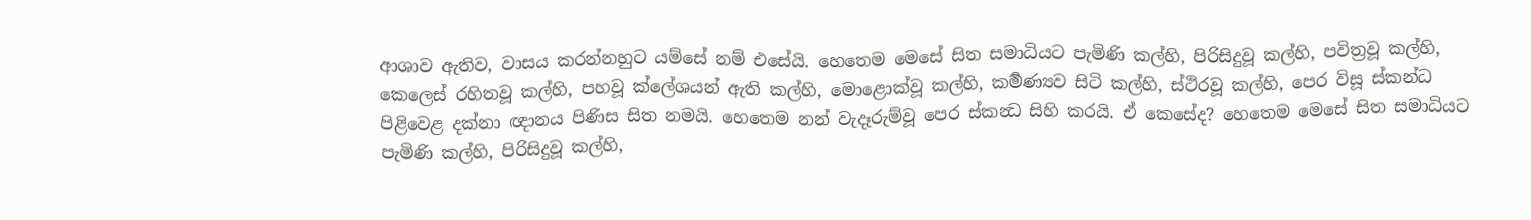ආශාව ඇතිව, වාසය කරන්නහුට යම්සේ නම් එසේයි. හෙතෙම මෙසේ සිත සමාධියට පැමිණි කල්හි, පිරිසිදුවූ කල්හි, පවිත්‍රවූ කල්හි, කෙලෙස් රහිතවූ කල්හි, පහවූ ක්ලේශයන් ඇති කල්හි, මොළොක්වූ කල්හි, කර්‍මණ්‍යව සිටි කල්හි, ස්ථිරවූ කල්හි, පෙර විසූ ස්කන්ධ පිළිවෙළ දක්නා ඥානය පිණිස සිත නමයි. හෙතෙම නන් වැදෑරුම්වූ පෙර ස්කන්‍ධ සිහි කරයි. ඒ කෙසේද? හෙතෙම මෙසේ සිත සමාධියට පැමිණි කල්හි, පිරිසිදුවූ කල්හි,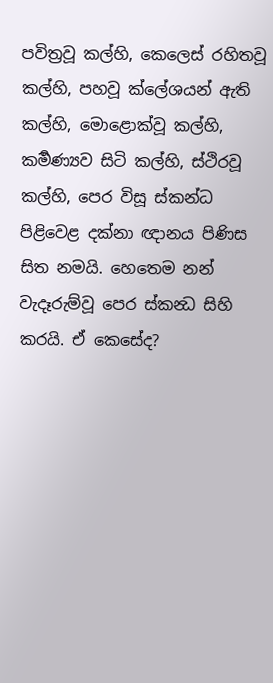පවිත්‍රවූ කල්හි, කෙලෙස් රහිතවූ කල්හි, පහවූ ක්ලේශයන් ඇති කල්හි, මොළොක්වූ කල්හි, කර්‍මණ්‍යව සිටි කල්හි, ස්ථිරවූ කල්හි, පෙර විසූ ස්කන්ධ පිළිවෙළ දක්නා ඥානය පිණිස සිත නමයි. හෙතෙම නන් වැදෑරුම්වූ පෙර ස්කන්‍ධ සිහි කරයි. ඒ කෙසේද?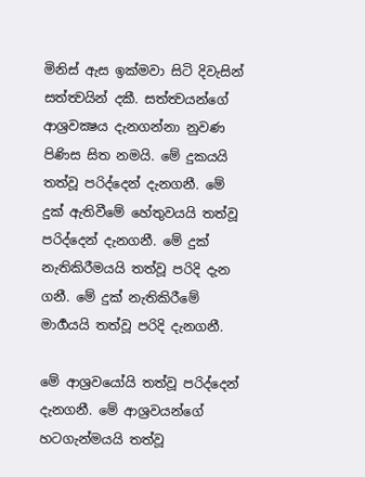මිනිස් ඇස ඉක්මවා සිටි දිවැසින් සත්ත්‍වයින් දකී. සත්ත්‍වයන්ගේ ආශ්‍රවක්‍ෂය දැනගන්නා නුවණ පිණිස සිත නමයි. මේ දුකයයි තත්වූ පරිද්දෙන් දැනගනී. මේ දුක් ඇතිවීමේ හේතුවයයි තත්වූ පරිද්දෙන් දැනගනී. මේ දුක් නැතිකිරීමයයි තත්වූ පරිදි දැන ගනී. මේ දුක් නැතිකිරීමේ මාර්‍ගයයි තත්වූ පරිදි දැනගනී.

මේ ආශ්‍රවයෝයි තත්වූ පරිද්දෙන් දැනගනී. මේ ආශ්‍රවයන්ගේ හටගැන්මයයි තත්වූ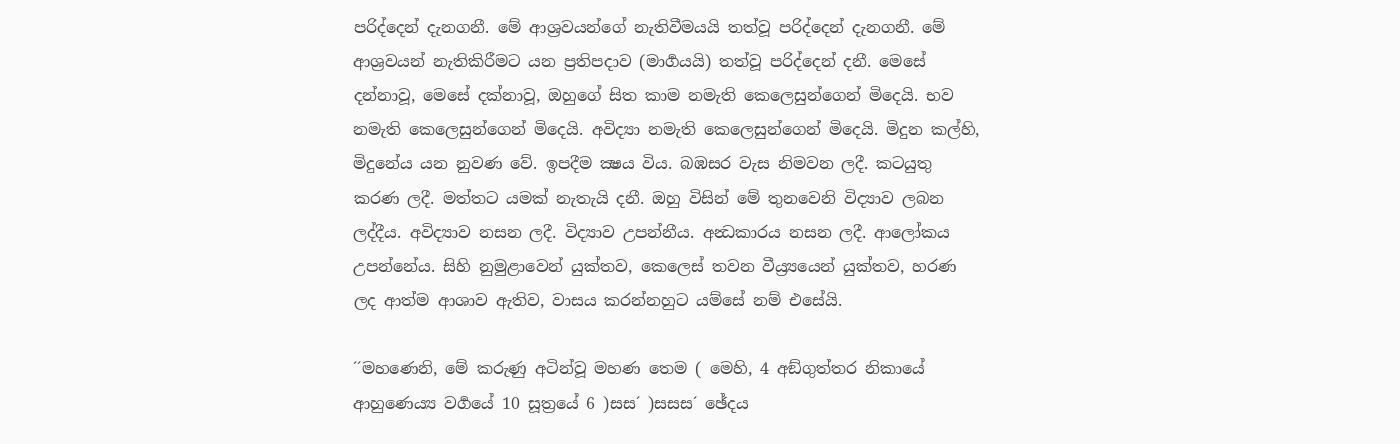පරිද්දෙන් දැනගනී. මේ ආශ්‍රවයන්ගේ නැතිවීමයයි තත්වූ පරිද්දෙන් දැනගනී. මේ ආශ්‍රවයන් නැතිකිරීමට යන ප්‍රතිපදාව (මාර්‍ගයයි) තත්වූ පරිද්දෙන් දනී. මෙසේ දන්නාවූ, මෙසේ දක්නාවූ, ඔහුගේ සිත කාම නමැති කෙලෙසුන්ගෙන් මිදෙයි. භව නමැති කෙලෙසුන්ගෙන් මිදෙයි. අවිද්‍යා නමැති කෙලෙසුන්ගෙන් මිදෙයි. මිදුන කල්හි, මිදුනේය යන නුවණ වේ. ඉපදීම ක්‍ෂය විය. බඹසර වැස නිමවන ලදී. කටයුතු කරණ ලදී. මත්තට යමක් නැතැයි දනී. ඔහු විසින් මේ තුනවෙනි විද්‍යාව ලබන ලද්දීය. අවිද්‍යාව නසන ලදී. විද්‍යාව උපන්නීය. අන්‍ධකාරය නසන ලදී. ආලෝකය උපන්නේය. සිහි නුමුළාවෙන් යුක්තව, කෙලෙස් තවන වීය්‍ර්‍යයෙන් යුක්තව, හරණ ලද ආත්ම ආශාව ඇතිව, වාසය කරන්නහුට යම්සේ නම් එසේයි.

´´මහණෙනි, මේ කරුණු අටින්වූ මහණ තෙම ( මෙහි, 4 අඞ්ගුත්තර නිකායේ ආහුණෙය්‍ය වර්‍ගයේ 10 සූත්‍රයේ 6 )සස´ )සසස´ ඡේදය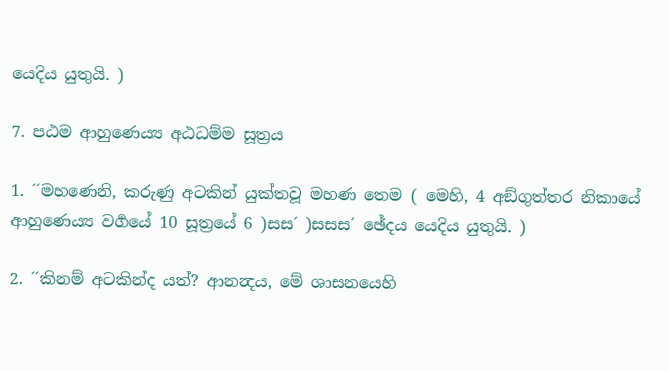යෙදිය යුතුයි. )

7. පඨම ආහුණෙය්‍ය අඨධම්ම සූත්‍රය

1. ´´මහණෙනි, කරුණු අටකින් යුක්තවූ මහණ තෙම ( මෙහි, 4 අඞ්ගුත්තර නිකායේ ආහුණෙය්‍ය වර්‍ගයේ 10 සූත්‍රයේ 6 )සස´ )සසස´ ඡේදය යෙදිය යුතුයි. )

2. ´´කිනම් අටකින්ද යත්? ආනන්‍දය, මේ ශාසනයෙහි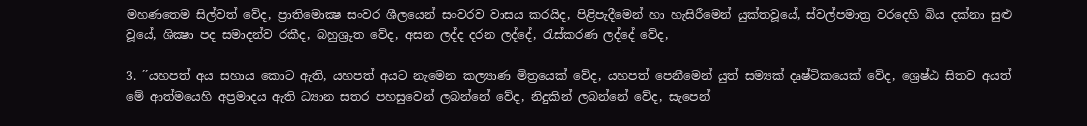මහණතෙම සිල්වත් වේද, ප්‍රාතිමොක්‍ෂ සංවර ශීලයෙන් සංවරව වාසය කරයිද, පිළිපැදීමෙන් හා හැසිරීමෙන් යුක්තවූයේ, ස්වල්පමාත්‍ර වරදෙහි බිය දක්නා සුළු වූයේ, ශික්‍ෂා පද සමාදන්ව රකීද, බහුශ්‍රුත වේද, අසන ලද්ද දරන ලද්දේ, රැස්කරණ ලද්දේ වේද,

3. ´´යහපත් අය සහාය කොට ඇති, යහපත් අයට නැමෙන කල්‍යාණ මිත්‍රයෙක් වේද, යහපත් පෙනීමෙන් යුත් සම්‍යක් දෘෂ්ටිකයෙක් වේද, ශ්‍රෙෂ්ඨ සිතව අයත් මේ ආත්මයෙහි අප්‍රමාදය ඇති ධ්‍යාන සතර පහසුවෙන් ලබන්නේ වේද, නිදුකින් ලබන්නේ වේද, සැපෙන්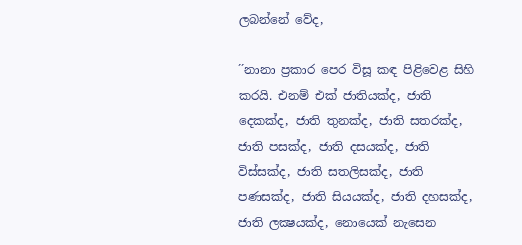ලබන්නේ වේද,

´´නානා ප්‍රකාර පෙර විසූ කඳ පිළිවෙළ සිහි කරයි. එනම් එක් ජාතියක්ද, ජාති දෙකක්ද, ජාති තුනක්ද, ජාති සතරක්ද, ජාති පසක්ද, ජාති දසයක්ද, ජාති විස්සක්ද, ජාති සතලිසක්ද, ජාති පණසක්ද, ජාති සියයක්ද, ජාති දහසක්ද, ජාති ලක්‍ෂයක්ද, නොයෙක් නැසෙන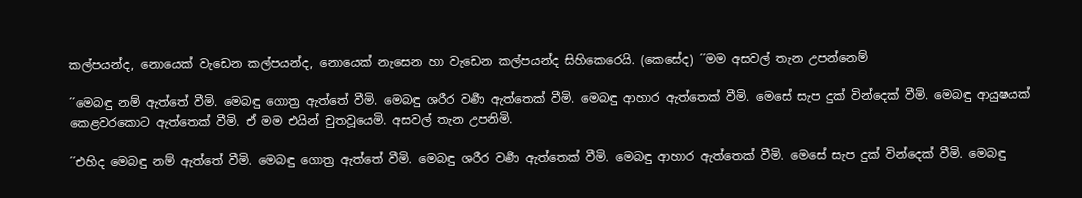කල්පයන්ද, නොයෙක් වැඩෙන කල්පයන්ද, නොයෙක් නැසෙන හා වැඩෙන කල්පයන්ද සිහිකෙරෙයි. (කෙසේද) ´´මම අසවල් තැන උපන්නෙම්

´´මෙබඳු නම් ඇත්තේ වීමි. මෙබඳු ගොත්‍ර ඇත්තේ වීමි. මෙබඳු ශරීර වර්‍ණ ඇත්තෙක් වීමි. මෙබඳු ආහාර ඇත්තෙක් වීමි. මෙසේ සැප දුක් වින්දෙක් වීමි. මෙබඳු ආයුෂයක් කෙළවරකොට ඇත්තෙක් වීමි. ඒ මම එයින් චුතවූයෙමි. අසවල් තැන උපනිමි.

´´එහිද මෙබඳු නම් ඇත්තේ වීමි. මෙබඳු ගොත්‍ර ඇත්තේ වීමි. මෙබඳු ශරීර වර්‍ණ ඇත්තෙක් වීමි. මෙබඳු ආහාර ඇත්තෙක් වීමි. මෙසේ සැප දුක් වින්දෙක් වීමි. මෙබඳු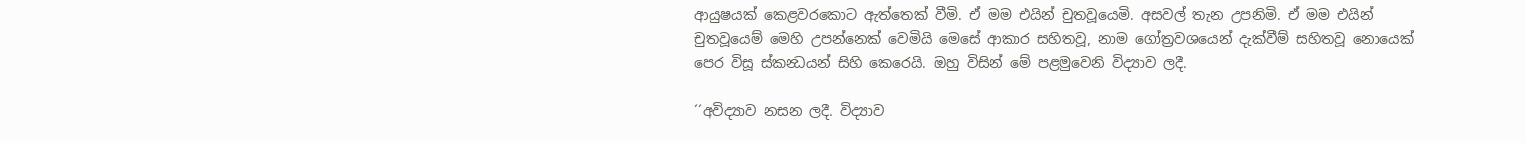ආයුෂයක් කෙළවරකොට ඇත්තෙක් වීමි. ඒ මම එයින් චුතවූයෙමි. අසවල් තැන උපනිමි. ඒ මම එයින් චුතවූයෙම් මෙහි උපන්නෙක් වෙමියි මෙසේ ආකාර සහිතවූ, නාම ගෝත්‍රවශයෙන් දැක්වීම් සහිතවූ නොයෙක් පෙර විසූ ස්කන්‍ධයන් සිහි කෙරෙයි. ඔහු විසින් මේ පළමුවෙනි විද්‍යාව ලදී.

´´අවිද්‍යාව නසන ලදී. විද්‍යාව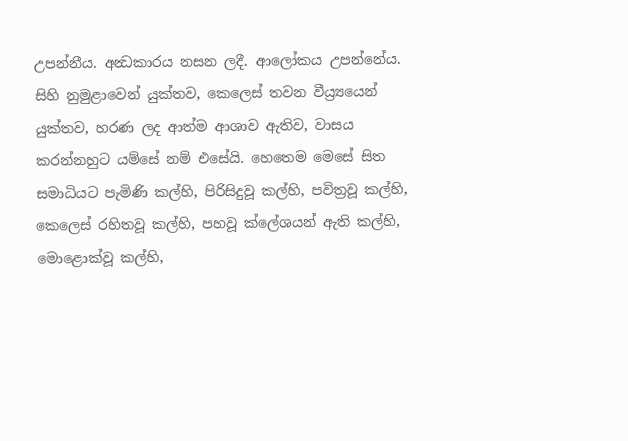උපන්නීය. අන්‍ධකාරය නසන ලදී. ආලෝකය උපන්නේය. සිහි නුමුළාවෙන් යුක්තව, කෙලෙස් තවන වීය්‍ර්‍යයෙන් යුක්තව, හරණ ලද ආත්ම ආශාව ඇතිව, වාසය කරන්නහුට යම්සේ නම් එසේයි. හෙතෙම මෙසේ සිත සමාධියට පැමිණි කල්හි, පිරිසිදුවූ කල්හි, පවිත්‍රවූ කල්හි, කෙලෙස් රහිතවූ කල්හි, පහවූ ක්ලේශයන් ඇති කල්හි, මොළොක්වූ කල්හි,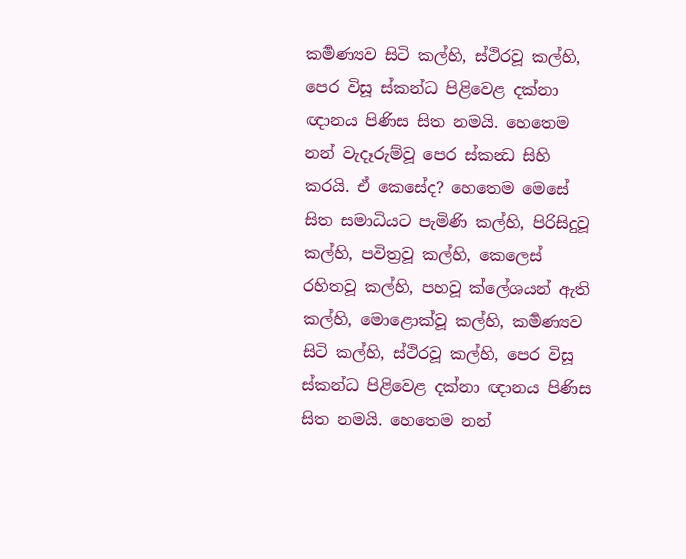කර්‍මණ්‍යව සිටි කල්හි, ස්ථිරවූ කල්හි, පෙර විසූ ස්කන්ධ පිළිවෙළ දක්නා ඥානය පිණිස සිත නමයි. හෙතෙම නන් වැදෑරුම්වූ පෙර ස්කන්‍ධ සිහි කරයි. ඒ කෙසේද? හෙතෙම මෙසේ සිත සමාධියට පැමිණි කල්හි, පිරිසිදුවූ කල්හි, පවිත්‍රවූ කල්හි, කෙලෙස් රහිතවූ කල්හි, පහවූ ක්ලේශයන් ඇති කල්හි, මොළොක්වූ කල්හි, කර්‍මණ්‍යව සිටි කල්හි, ස්ථිරවූ කල්හි, පෙර විසූ ස්කන්ධ පිළිවෙළ දක්නා ඥානය පිණිස සිත නමයි. හෙතෙම නන්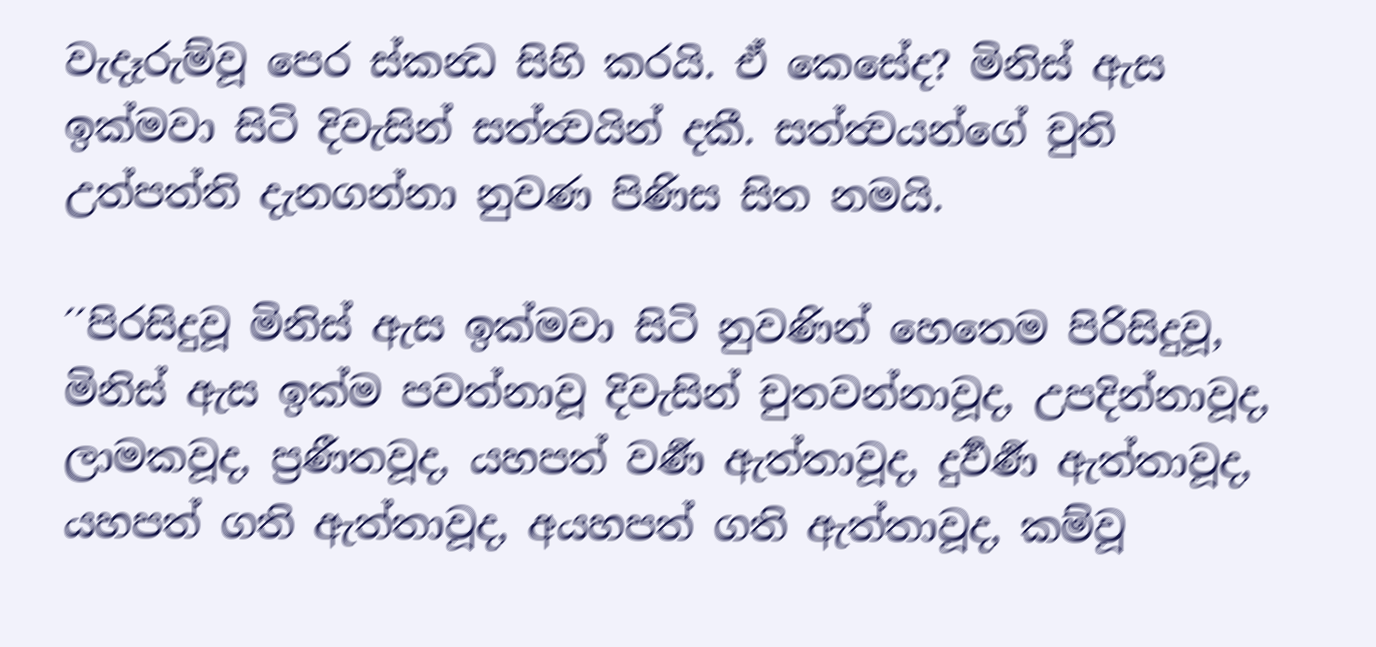වැදෑරුම්වූ පෙර ස්කන්‍ධ සිහි කරයි. ඒ කෙසේද? මිනිස් ඇස ඉක්මවා සිටි දිවැසින් සත්ත්‍වයින් දකී. සත්ත්‍වයන්ගේ චුති උත්පත්ති දැනගන්නා නුවණ පිණිස සිත නමයි.

´´පිරසිදුවූ මිනිස් ඇස ඉක්මවා සිටි නුවණින් හෙතෙම පිරිසිදුවූ, මිනිස් ඇස ඉක්ම පවත්නාවූ දිවැසින් චුතවන්නාවූද, උපදින්නාවූද, ලාමකවූද, ප්‍රණීතවූද, යහපත් වර්‍ණ ඇත්තාවූද, දුර්‍වර්‍ණ ඇත්තාවූද, යහපත් ගති ඇත්තාවූද, අයහපත් ගති ඇත්තාවූද, කම්වූ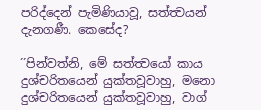පරිද්දෙන් පැමිණියාවූ, සත්ත්‍වයන් දැනගණී. කෙසේද?

´´පින්වත්නි, මේ සත්ත්‍වයෝ කාය දුශ්චරිතයෙන් යුක්තවූවාහු, මනො දුශ්චරිතයෙන් යුක්තවූවාහු, වාග්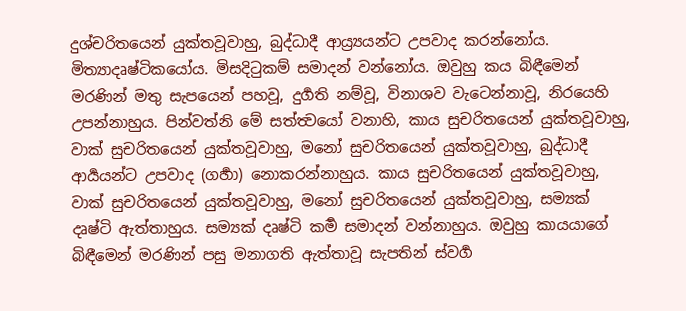දුශ්චරිතයෙන් යුක්තවූවාහු, බුද්ධාදී ආය්‍ර්‍යයන්ට උපවාද කරන්නෝය. මිත්‍යාදෘෂ්ටිකයෝය. මිසදිටුකම් සමාදන් වන්නෝය. ඔවුහු කය බිඳීමෙන් මරණින් මතු සැපයෙන් පහවූ, දුර්‍ගති නම්වූ, විනාශව වැටෙන්නාවූ, නිරයෙහි උපන්නාහුය. පින්වත්නි මේ සත්ත්‍වයෝ වනාහි, කාය සුචරිතයෙන් යුක්තවූවාහු, වාක් සුචරිතයෙන් යුක්තවූවාහු, මනෝ සුචරිතයෙන් යුක්තවූවාහු, බුද්ධාදී ආර්‍යයන්ට උපවාද (ගර්‍හා) නොකරන්නාහුය. කාය සුචරිතයෙන් යුක්තවූවාහු, වාක් සුචරිතයෙන් යුක්තවූවාහු, මනෝ සුචරිතයෙන් යුක්තවූවාහු, සම්‍යක් දෘෂ්ටි ඇත්තාහුය. සම්‍යක් දෘෂ්ටි කර්‍ම සමාදන් වන්නාහුය. ඔවුහු කායයාගේ බිඳීමෙන් මරණින් පසු මනාගති ඇත්තාවූ සැපතින් ස්වර්‍ග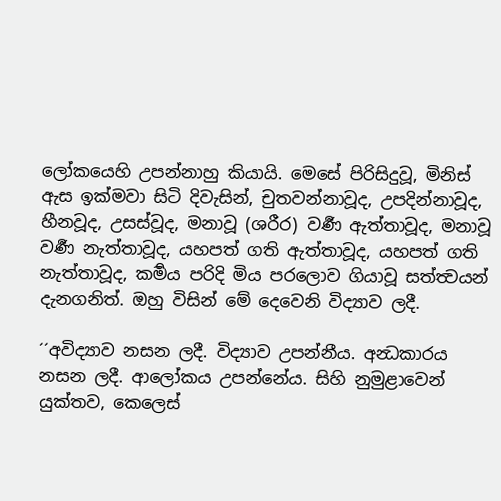ලෝකයෙහි උපන්නාහු කියායි. මෙසේ පිරිසිදුවූ, මිනිස් ඇස ඉක්මවා සිටි දිවැසින්, චුතවන්නාවූද, උපදින්නාවූද, හීනවූද, උසස්වූද, මනාවූ (ශරීර) වර්‍ණ ඇත්තාවූද, මනාවූ වර්‍ණ නැත්තාවූද, යහපත් ගති ඇත්තාවූද, යහපත් ගති නැත්තාවූද, කර්‍මය පරිදි මිය පරලොව ගියාවූ සත්ත්‍වයන් දැනගනිත්. ඔහු විසින් මේ දෙවෙනි විද්‍යාව ලදී.

´´අවිද්‍යාව නසන ලදී. විද්‍යාව උපන්නීය. අන්‍ධකාරය නසන ලදී. ආලෝකය උපන්නේය. සිහි නුමුළාවෙන් යුක්තව, කෙලෙස්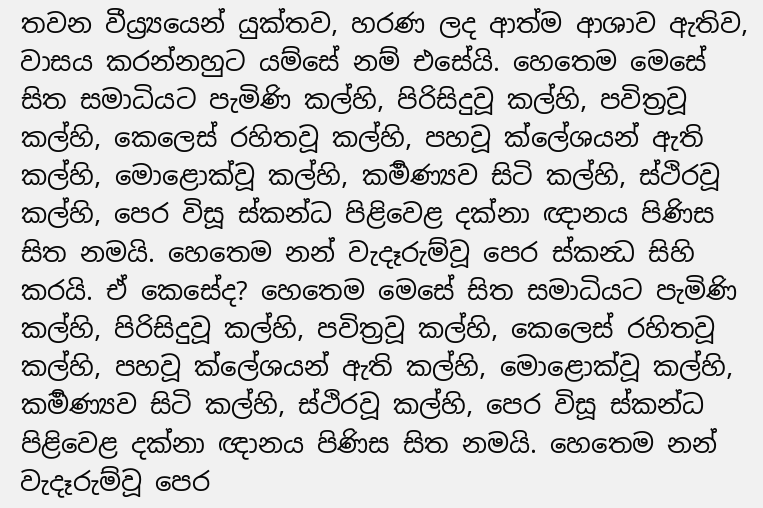තවන වීය්‍ර්‍යයෙන් යුක්තව, හරණ ලද ආත්ම ආශාව ඇතිව, වාසය කරන්නහුට යම්සේ නම් එසේයි. හෙතෙම මෙසේ සිත සමාධියට පැමිණි කල්හි, පිරිසිදුවූ කල්හි, පවිත්‍රවූ කල්හි, කෙලෙස් රහිතවූ කල්හි, පහවූ ක්ලේශයන් ඇති කල්හි, මොළොක්වූ කල්හි, කර්‍මණ්‍යව සිටි කල්හි, ස්ථිරවූ කල්හි, පෙර විසූ ස්කන්ධ පිළිවෙළ දක්නා ඥානය පිණිස සිත නමයි. හෙතෙම නන් වැදෑරුම්වූ පෙර ස්කන්‍ධ සිහි කරයි. ඒ කෙසේද? හෙතෙම මෙසේ සිත සමාධියට පැමිණි කල්හි, පිරිසිදුවූ කල්හි, පවිත්‍රවූ කල්හි, කෙලෙස් රහිතවූ කල්හි, පහවූ ක්ලේශයන් ඇති කල්හි, මොළොක්වූ කල්හි, කර්‍මණ්‍යව සිටි කල්හි, ස්ථිරවූ කල්හි, පෙර විසූ ස්කන්ධ පිළිවෙළ දක්නා ඥානය පිණිස සිත නමයි. හෙතෙම නන් වැදෑරුම්වූ පෙර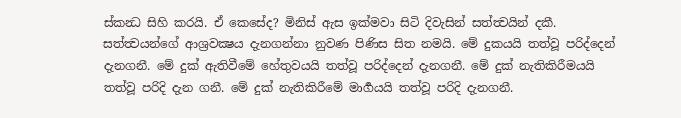ස්කන්‍ධ සිහි කරයි. ඒ කෙසේද? මිනිස් ඇස ඉක්මවා සිටි දිවැසින් සත්ත්‍වයින් දකී. සත්ත්‍වයන්ගේ ආශ්‍රවක්‍ෂය දැනගන්නා නුවණ පිණිස සිත නමයි. මේ දුකයයි තත්වූ පරිද්දෙන් දැනගනී. මේ දුක් ඇතිවීමේ හේතුවයයි තත්වූ පරිද්දෙන් දැනගනී. මේ දුක් නැතිකිරීමයයි තත්වූ පරිදි දැන ගනී. මේ දුක් නැතිකිරීමේ මාර්‍ගයයි තත්වූ පරිදි දැනගනී.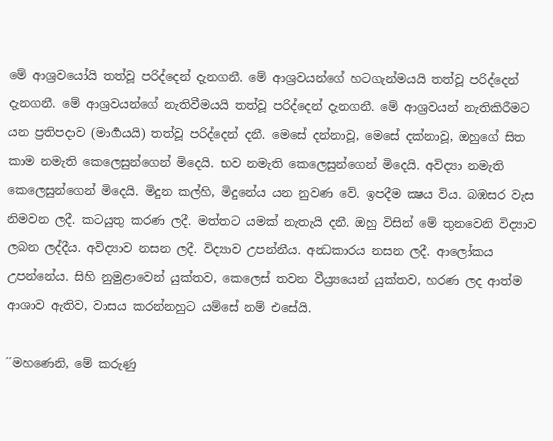මේ ආශ්‍රවයෝයි තත්වූ පරිද්දෙන් දැනගනී. මේ ආශ්‍රවයන්ගේ හටගැන්මයයි තත්වූ පරිද්දෙන් දැනගනී. මේ ආශ්‍රවයන්ගේ නැතිවීමයයි තත්වූ පරිද්දෙන් දැනගනී. මේ ආශ්‍රවයන් නැතිකිරීමට යන ප්‍රතිපදාව (මාර්‍ගයයි) තත්වූ පරිද්දෙන් දනී. මෙසේ දන්නාවූ, මෙසේ දක්නාවූ, ඔහුගේ සිත කාම නමැති කෙලෙසුන්ගෙන් මිදෙයි. භව නමැති කෙලෙසුන්ගෙන් මිදෙයි. අවිද්‍යා නමැති කෙලෙසුන්ගෙන් මිදෙයි. මිදුන කල්හි, මිදුනේය යන නුවණ වේ. ඉපදීම ක්‍ෂය විය. බඹසර වැස නිමවන ලදී. කටයුතු කරණ ලදී. මත්තට යමක් නැතැයි දනී. ඔහු විසින් මේ තුනවෙනි විද්‍යාව ලබන ලද්දීය. අවිද්‍යාව නසන ලදී. විද්‍යාව උපන්නීය. අන්‍ධකාරය නසන ලදී. ආලෝකය උපන්නේය. සිහි නුමුළාවෙන් යුක්තව, කෙලෙස් තවන වීය්‍ර්‍යයෙන් යුක්තව, හරණ ලද ආත්ම ආශාව ඇතිව, වාසය කරන්නහුට යම්සේ නම් එසේයි.

´´මහණෙනි, මේ කරුණු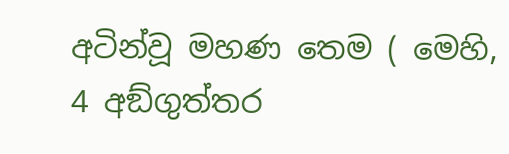අටින්වූ මහණ තෙම ( මෙහි, 4 අඞ්ගුත්තර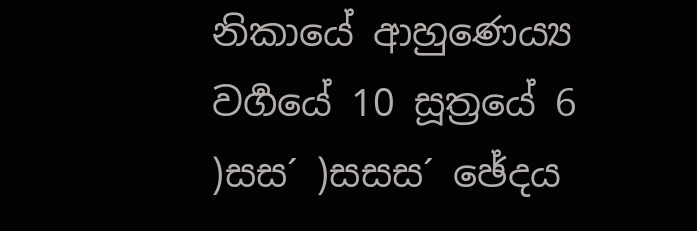නිකායේ ආහුණෙය්‍ය වර්‍ගයේ 10 සූත්‍රයේ 6 )සස´ )සසස´ ඡේදය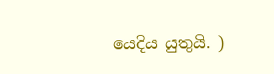යෙදිය යුතුයි. )